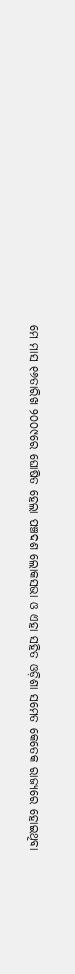ମେ ମାସ ୧୬ତାରିଖ ୨୦୦୯ରେ ଘୋଷିତ ହେଲା ପଞ୍ଚଦଶ ଲୋକସଭା ଓ ଏହା ସହିତ ଓଡ଼ିଶା ସମେତ କେତେକ ରାଜ୍ୟରେ ହୋଇଥିବା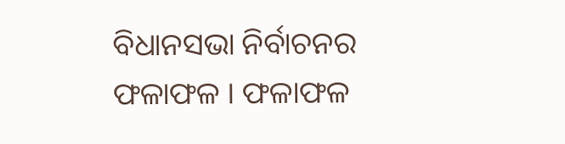ବିଧାନସଭା ନିର୍ବାଚନର ଫଳାଫଳ । ଫଳାଫଳ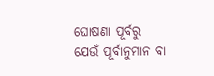ଘୋଷଣା ପୂର୍ବରୁ ଯେଉଁ ପୂର୍ବାନୁମାନ ବା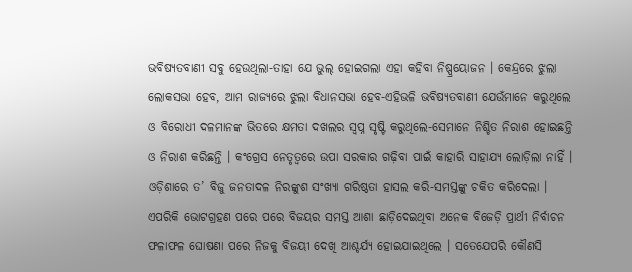ଭବିଷ୍ୟତବାଣୀ ସବୁ ହେଉଥିଲା-ତାହା ଯେ ଭୁଲ୍ ହୋଇଗଲା ଏହା କହିବା ନିଷ୍ପ୍ରୟୋଜନ । କେନ୍ଦ୍ରରେ ଝୁଲା ଲୋକସଭା ହେବ, ଆମ ରାଜ୍ୟରେ ଝୁଲା ବିଧାନସଭା ହେବ-ଏହିଭଳି ଭବିଷ୍ୟତବାଣୀ ଯେଉଁମାନେ କରୁଥିଲେ ଓ ବିରୋଧୀ ଦଳମାନଙ୍କ ଭିତରେ କ୍ଷମତା ଦଖଲର ସ୍ୱପ୍ନ ସୃଷ୍ଟି କରୁଥିଲେ-ସେମାନେ ନିଶ୍ଚିତ ନିରାଶ ହୋଇଛନ୍ତି ଓ ନିରାଶ କରିଛନ୍ତି । କଂଗ୍ରେସ ନେତୃତ୍ୱରେ ଉପା ସରକାର ଗଢ଼ିବା ପାଇଁ କାହାରି ସାହାଯ୍ୟ ଲୋଡ଼ିଲା ନାହିଁ । ଓଡ଼ିଶାରେ ତ’ ବିଜୁ ଜନତାଦଳ ନିରଙ୍କୁଶ ସଂଖ୍ୟା ଗରିଷ୍ଠତା ହାସଲ କରି-ସମସ୍ତଙ୍କୁ ଚକିତ କରିଦେଲା । ଏପରିକି ଭୋଟଗ୍ରହଣ ପରେ ପରେ ବିଜୟର ସମସ୍ତ ଆଶା ଛାଡ଼ିଦେଇଥିବା ଅନେକ ବିଜେଡ଼ି ପ୍ରାର୍ଥୀ ନିର୍ବାଚନ ଫଳାଫଳ ଘୋଷଣା ପରେ ନିଜକୁ ବିଜୟୀ ଦେଖି ଆଶ୍ଚର୍ଯ୍ୟ ହୋଇଯାଇଥିଲେ । ସତେଯେପରି କୌଣସି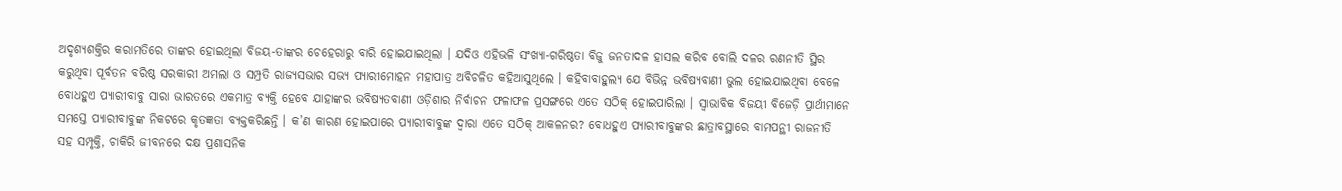ଅଦୃଶ୍ୟଶକ୍ତିର କରାମତିରେ ତାଙ୍କର ହୋଇଥିଲା ବିଜୟ-ତାଙ୍କର ଚେହେରାରୁ ବାରି ହୋଇଯାଇଥିଲା । ଯଦିଓ ଏହିଭଳି ସଂଖ୍ୟା-ଗରିଷ୍ଠତା ବିଜୁ ଜନତାଦଳ ହାସଲ କରିବ ବୋଲି ଦଳର ରଣନୀତି ସ୍ଥିର କରୁଥିବା ପୂର୍ବତନ ବରିଷ୍ଠ ସରକାରୀ ଅମଲା ଓ ସମ୍ପ୍ରତି ରାଜ୍ୟସଭାର ସଭ୍ୟ ପ୍ୟାରୀମୋହନ ମହାପାତ୍ର ଅବିଚଳିତ କହିଆସୁଥିଲେ । କହିବାବାହୁଲ୍ୟ ଯେ ବିଭିନ୍ନ ଭବିଷ୍ୟବାଣୀ ଭୁଲ ହୋଇଯାଇଥିବା ବେଳେ ବୋଧହୁଏ ପ୍ୟାରୀବାବୁ ସାରା ଭାରତରେ ଏକମାତ୍ର ବ୍ୟକ୍ତି ହେବେ ଯାହାଙ୍କର ଭବିଷ୍ୟତବାଣୀ ଓଡ଼ିଶାର ନିର୍ବାଚନ ଫଳାଫଳ ପ୍ରସଙ୍ଗରେ ଏତେ ସଠିକ୍ ହୋଇପାରିଲା । ସ୍ୱାଭାବିକ ବିଜୟୀ ବିଜେଡ଼ି ପ୍ରାର୍ଥୀମାନେ ସମସ୍ତେ ପ୍ୟାରୀବାବୁଙ୍କ ନିକଟରେ କୃତଜ୍ଞତା ବ୍ୟକ୍ତକରିଛନ୍ତି । କ’ଣ କାରଣ ହୋଇପାରେ ପ୍ୟାରୀବାବୁଙ୍କ ଦ୍ୱାରା ଏତେ ସଠିକ୍ ଆକଳନର? ବୋଧହୁଏ ପ୍ୟାରୀବାବୁଙ୍କର ଛାତ୍ରାବସ୍ଥାରେ ବାମପନ୍ଥୀ ରାଜନୀତି ସହ ସମ୍ପୃକ୍ତି, ଚାକିରି ଜୀବନରେ ଦକ୍ଷ ପ୍ରଶାସନିକ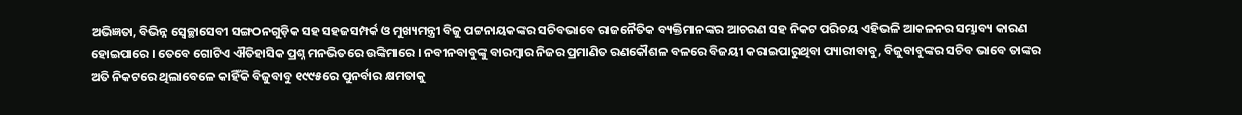ଅଭିଜ୍ଞତା, ବିଭିନ୍ନ ସ୍ୱେଚ୍ଛାସେବୀ ସଙ୍ଗଠନଗୁଡ଼ିକ ସହ ସହଜସମ୍ପର୍କ ଓ ମୁଖ୍ୟମନ୍ତ୍ରୀ ବିଜୁ ପଟ୍ଟନାୟକଙ୍କର ସଚିବଭାବେ ରାଜନୈତିକ ବ୍ୟକ୍ତିମାନଙ୍କର ଆଚରଣ ସହ ନିକଟ ପରିଚୟ ଏହିଭଳି ଆକଳନର ସମ୍ଭାବ୍ୟ କାରଣ ହୋଇପାରେ । ତେବେ ଗୋଟିଏ ଐତିହାସିକ ପ୍ରଶ୍ନ ମନଭିତରେ ଉଙ୍କିମାରେ । ନବୀନବାବୁଙ୍କୁ ବାରମ୍ବାର ନିଜର ପ୍ରମାଣିତ ରଣକୌଶଳ ବଳରେ ବିଜୟୀ କରାଇପାରୁଥିବା ପ୍ୟାରୀବାବୁ, ବିଜୁବାବୁଙ୍କର ସଚିବ ଭାବେ ତାଙ୍କର ଅତି ନିକଟରେ ଥିଲାବେଳେ କାହିଁକି ବିଜୁବାବୁ ୧୯୯୫ରେ ପୁନର୍ବାର କ୍ଷମତାକୁ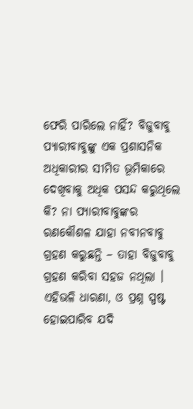ଫେରି ପାରିଲେ ନାହିଁ? ବିଜୁବାବୁ ପ୍ୟାରୀବାବୁଙ୍କୁ ଏକ ପ୍ରଶାସନିକ ଅଧିକାରୀର ସୀମିତ ଭୂମିକାରେ ଦେଖିବାକୁ ଅଧିକ ପସନ୍ଦ କରୁଥିଲେ କି? ନା ପ୍ୟାରୀବାବୁଙ୍କର ରଣକୌଶଳ ଯାହା ନବୀନବାବୁ ଗ୍ରହଣ କରୁଛନ୍ତି – ତାହା ବିଜୁବାବୁ ଗ୍ରହଣ କରିବା ସହଜ ନଥିଲା । ଏହିଭଳି ଧାରଣା, ଓ ପ୍ରଶ୍ନ ସ୍ପଷ୍ଟ ହୋଇପାରିବ ଯଦି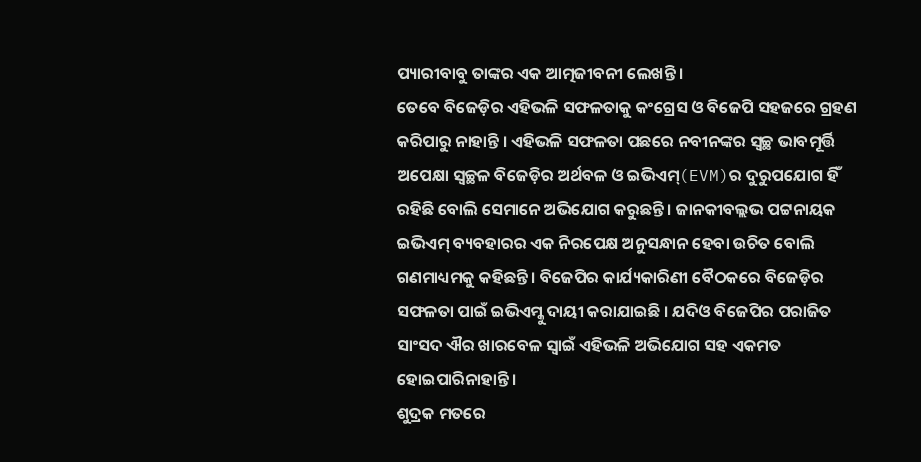ପ୍ୟାରୀବାବୁ ତାଙ୍କର ଏକ ଆତ୍ମଜୀବନୀ ଲେଖନ୍ତି ।
ତେବେ ବିଜେଡ଼ିର ଏହିଭଳି ସଫଳତାକୁ କଂଗ୍ରେସ ଓ ବିଜେପି ସହଜରେ ଗ୍ରହଣ କରିପାରୁ ନାହାନ୍ତି । ଏହିଭଳି ସଫଳତା ପଛରେ ନବୀନଙ୍କର ସ୍ୱଚ୍ଛ ଭାବମୂର୍ତ୍ତି ଅପେକ୍ଷା ସ୍ୱଚ୍ଛଳ ବିଜେଡ଼ିର ଅର୍ଥବଳ ଓ ଇଭିଏମ୍(EVM)ର ଦୁରୁପଯୋଗ ହିଁ ରହିଛି ବୋଲି ସେମାନେ ଅଭିଯୋଗ କରୁଛନ୍ତି । ଜାନକୀବଲ୍ଲଭ ପଟ୍ଟନାୟକ ଇଭିଏମ୍ ବ୍ୟବହାରର ଏକ ନିରପେକ୍ଷ ଅନୁସନ୍ଧାନ ହେବା ଉଚିତ ବୋଲି ଗଣମାଧ୍ୟମକୁ କହିଛନ୍ତି । ବିଜେପିର କାର୍ଯ୍ୟକାରିଣୀ ବୈଠକରେ ବିଜେଡ଼ିର ସଫଳତା ପାଇଁ ଇଭିଏମ୍କୁ ଦାୟୀ କରାଯାଇଛି । ଯଦିଓ ବିଜେପିର ପରାଜିତ ସାଂସଦ ଐର ଖାରବେଳ ସ୍ୱାଇଁ ଏହିଭଳି ଅଭିଯୋଗ ସହ ଏକମତ ହୋଇପାରିନାହାନ୍ତି ।
ଶୁଦ୍ରକ ମତରେ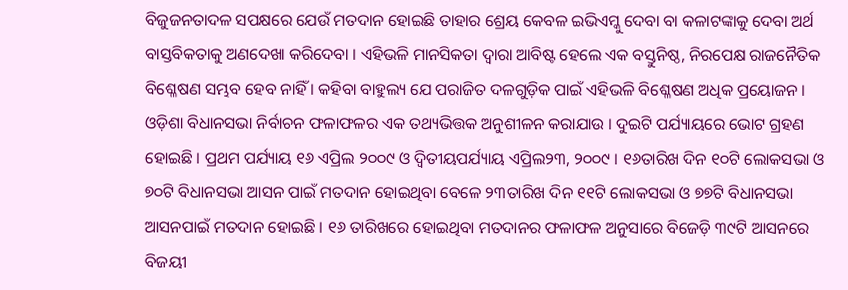ବିଜୁଜନତାଦଳ ସପକ୍ଷରେ ଯେଉଁ ମତଦାନ ହୋଇଛି ତାହାର ଶ୍ରେୟ କେବଳ ଇଭିଏମ୍କୁ ଦେବା ବା କଳାଟଙ୍କାକୁ ଦେବା ଅର୍ଥ ବାସ୍ତବିକତାକୁ ଅଣଦେଖା କରିଦେବା । ଏହିଭଳି ମାନସିକତା ଦ୍ୱାରା ଆବିଷ୍ଟ ହେଲେ ଏକ ବସ୍ତୁନିଷ୍ଠ, ନିରପେକ୍ଷ ରାଜନୈତିକ ବିଶ୍ଳେଷଣ ସମ୍ଭବ ହେବ ନାହିଁ । କହିବା ବାହୁଲ୍ୟ ଯେ ପରାଜିତ ଦଳଗୁଡ଼ିକ ପାଇଁ ଏହିଭଳି ବିଶ୍ଳେଷଣ ଅଧିକ ପ୍ରୟୋଜନ । ଓଡ଼ିଶା ବିଧାନସଭା ନିର୍ବାଚନ ଫଳାଫଳର ଏକ ତଥ୍ୟଭିତ୍ତକ ଅନୁଶୀଳନ କରାଯାଉ । ଦୁଇଟି ପର୍ଯ୍ୟାୟରେ ଭୋଟ ଗ୍ରହଣ ହୋଇଛି । ପ୍ରଥମ ପର୍ଯ୍ୟାୟ ୧୬ ଏପ୍ରିଲ ୨୦୦୯ ଓ ଦ୍ୱିତୀୟପର୍ଯ୍ୟାୟ ଏପ୍ରିଲ୨୩, ୨୦୦୯ । ୧୬ତାରିଖ ଦିନ ୧୦ଟି ଲୋକସଭା ଓ ୭୦ଟି ବିଧାନସଭା ଆସନ ପାଇଁ ମତଦାନ ହୋଇଥିବା ବେଳେ ୨୩ତାରିଖ ଦିନ ୧୧ଟି ଲୋକସଭା ଓ ୭୭ଟି ବିଧାନସଭା ଆସନପାଇଁ ମତଦାନ ହୋଇଛି । ୧୬ ତାରିଖରେ ହୋଇଥିବା ମତଦାନର ଫଳାଫଳ ଅନୁସାରେ ବିଜେଡ଼ି ୩୯ଟି ଆସନରେ ବିଜୟୀ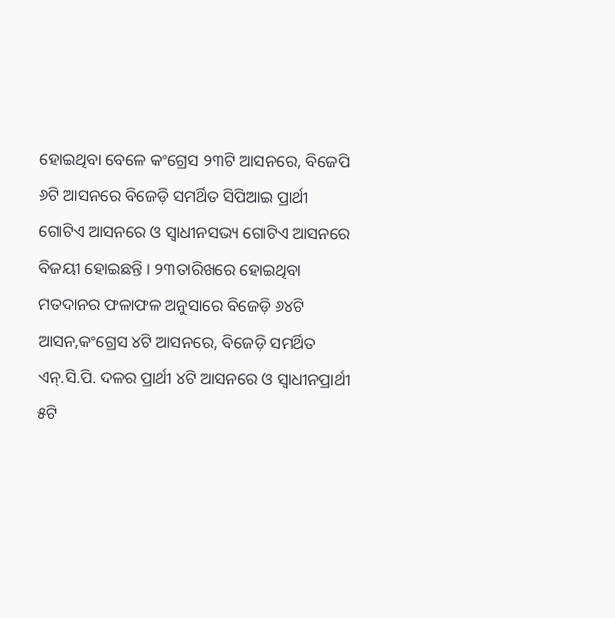ହୋଇଥିବା ବେଳେ କଂଗ୍ରେସ ୨୩ଟି ଆସନରେ, ବିଜେପି ୬ଟି ଆସନରେ ବିଜେଡ଼ି ସମର୍ଥିତ ସିପିଆଇ ପ୍ରାର୍ଥୀ ଗୋଟିଏ ଆସନରେ ଓ ସ୍ୱାଧୀନସଭ୍ୟ ଗୋଟିଏ ଆସନରେ ବିଜୟୀ ହୋଇଛନ୍ତି । ୨୩ତାରିଖରେ ହୋଇଥିବା ମତଦାନର ଫଳାଫଳ ଅନୁସାରେ ବିଜେଡ଼ି ୬୪ଟି ଆସନ,କଂଗ୍ରେସ ୪ଟି ଆସନରେ, ବିଜେଡ଼ି ସମର୍ଥିତ ଏନ୍.ସି.ପି. ଦଳର ପ୍ରାର୍ଥୀ ୪ଟି ଆସନରେ ଓ ସ୍ୱାଧୀନପ୍ରାର୍ଥୀ ୫ଟି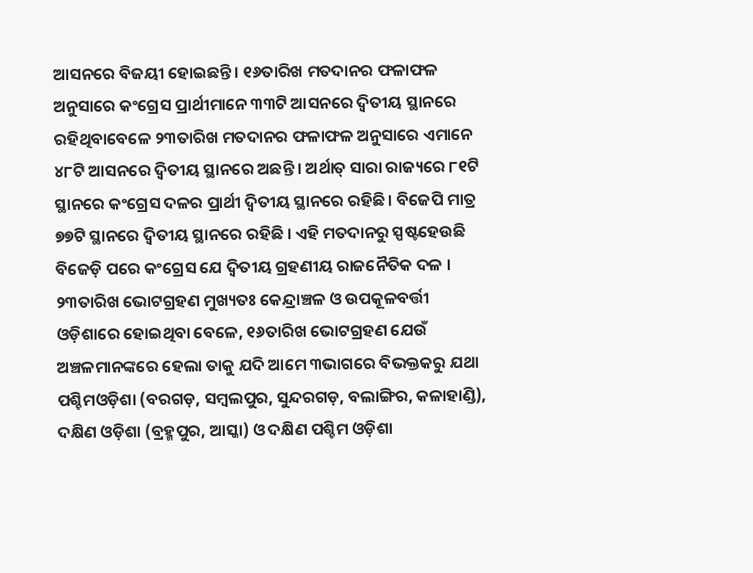ଆସନରେ ବିଜୟୀ ହୋଇଛନ୍ତି । ୧୬ତାରିଖ ମତଦାନର ଫଳାଫଳ ଅନୁସାରେ କଂଗ୍ରେସ ପ୍ରାର୍ଥୀମାନେ ୩୩ଟି ଆସନରେ ଦ୍ୱିତୀୟ ସ୍ଥାନରେ ରହିଥିବାବେଳେ ୨୩ତାରିଖ ମତଦାନର ଫଳାଫଳ ଅନୁସାରେ ଏମାନେ ୪୮ଟି ଆସନରେ ଦ୍ୱିତୀୟ ସ୍ଥାନରେ ଅଛନ୍ତି । ଅର୍ଥାତ୍ ସାରା ରାଜ୍ୟରେ ୮୧ଟି ସ୍ଥାନରେ କଂଗ୍ରେସ ଦଳର ପ୍ରାର୍ଥୀ ଦ୍ୱିତୀୟ ସ୍ଥାନରେ ରହିଛି । ବିଜେପି ମାତ୍ର ୭୭ଟି ସ୍ଥାନରେ ଦ୍ୱିତୀୟ ସ୍ଥାନରେ ରହିଛି । ଏହି ମତଦାନରୁ ସ୍ପଷ୍ଟହେଉଛି ବିଜେଡ଼ି ପରେ କଂଗ୍ରେସ ଯେ ଦ୍ୱିତୀୟ ଗ୍ରହଣୀୟ ରାଜନୈତିକ ଦଳ ।
୨୩ତାରିଖ ଭୋଟଗ୍ରହଣ ମୁଖ୍ୟତଃ କେନ୍ଦ୍ରାଞ୍ଚଳ ଓ ଉପକୂଳବର୍ତ୍ତୀ ଓଡ଼ିଶାରେ ହୋଇଥିବା ବେଳେ, ୧୬ତାରିଖ ଭୋଟଗ୍ରହଣ ଯେଉଁ ଅଞ୍ଚଳମାନଙ୍କରେ ହେଲା ତାକୁ ଯଦି ଆମେ ୩ଭାଗରେ ବିଭକ୍ତକରୁ ଯଥା ପଶ୍ଚିମଓଡ଼ିଶା (ବରଗଡ଼, ସମ୍ବଲପୁର, ସୁନ୍ଦରଗଡ଼, ବଲାଙ୍ଗିର, କଳାହାଣ୍ଡି), ଦକ୍ଷିଣ ଓଡ଼ିଶା (ବ୍ରହ୍ମପୁର, ଆସ୍କା) ଓ ଦକ୍ଷିଣ ପଶ୍ଚିମ ଓଡ଼ିଶା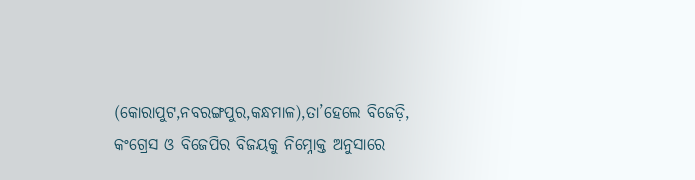(କୋରାପୁଟ,ନବରଙ୍ଗପୁର,କନ୍ଧମାଳ),ତା’ହେଲେ ବିଜେଡ଼ି, କଂଗ୍ରେସ ଓ ବିଜେପିର ବିଜୟକୁ ନିମ୍ନୋକ୍ତ ଅନୁସାରେ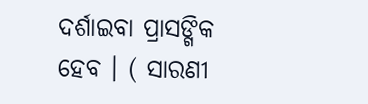ଦର୍ଶାଇବା ପ୍ରାସଙ୍ଗିକ ହେବ । ( ସାରଣୀ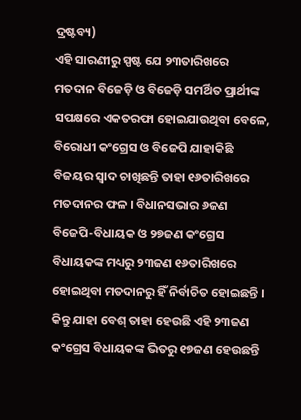ଦ୍ରଷ୍ଟବ୍ୟ)
ଏହି ସାରଣୀରୁ ସ୍ପଷ୍ଟ ଯେ ୨୩ତାରିଖରେ ମତଦାନ ବିଜେଡ଼ି ଓ ବିଜେଡ଼ି ସମର୍ଥିତ ପ୍ରାର୍ଥୀଙ୍କ ସପକ୍ଷରେ ଏକତରଫା ହୋଇଯାଉଥିବା ବେଳେ, ବିରୋଧୀ କଂଗ୍ରେସ ଓ ବିଜେପି ଯାହାକିଛି ବିଜୟର ସ୍ୱାଦ ଚାଖିଛନ୍ତି ତାହା ୧୬ତାରିଖରେ ମତଦାନର ଫଳ । ବିଧାନସଭାର ୬ଜଣ ବିଜେପି-ବିଧାୟକ ଓ ୨୭ଜଣ କଂଗ୍ରେସ ବିଧାୟକଙ୍କ ମଧ୍ୟରୁ ୨୩ଜଣ ୧୬ତାରିଖରେ ହୋଇଥିବା ମତଦାନରୁ ହିଁ ନିର୍ବାଚିତ ହୋଇଛନ୍ତି । କିନ୍ତୁ ଯାହା ବେଶ୍ ତାହା ହେଉଛି ଏହି ୨୩ଜଣ କଂଗ୍ରେସ ବିଧାୟକଙ୍କ ଭିତରୁ ୧୭ଜଣ ହେଉଛନ୍ତି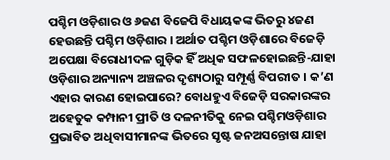ପଶ୍ଚିମ ଓଡ଼ିଶାର ଓ ୬ଜଣ ବିଜେପି ବିଧାୟକଙ୍କ ଭିତରୁ ୪ଜଣ ହେଉଛନ୍ତି ପଶ୍ଚିମ ଓଡ଼ିଶାର । ଅର୍ଥାତ ପଶ୍ଚିମ ଓଡ଼ିଶାରେ ବିଜେଡ଼ି ଅପେକ୍ଷା ବିରୋଧୀଦଳ ଗୁଡ଼ିକ ହିଁ ଅଧିକ ସଫଳହୋଇଛନ୍ତି-ଯାହା ଓଡ଼ିଶାର ଅନ୍ୟାନ୍ୟ ଅଞ୍ଚଳର ଦୃଶ୍ୟଠାରୁ ସମ୍ପୂର୍ଣ୍ଣ ବିପରୀତ । କ’ଣ ଏହାର କାରଣ ହୋଇପାରେ? ବୋଧହୁଏ ବିଜେଡ଼ି ସରକାରଙ୍କର ଅହେତୁକ କମ୍ପାନୀ ପ୍ରୀତି ଓ ଦଳନୀତିକୁ ନେଇ ପଶ୍ଚିମଓଡ଼ିଶାର ପ୍ରଭାବିତ ଅଧିବାସୀମାନଙ୍କ ଭିତରେ ସୃଷ୍ଟ ଜନଅସନ୍ତୋଷ ଯାହା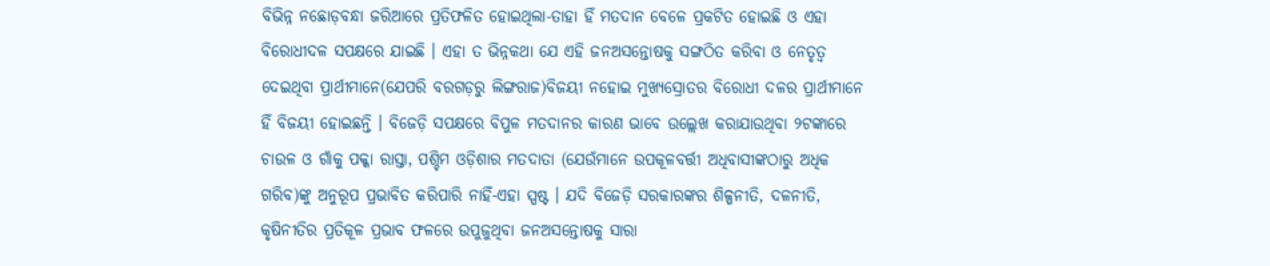ବିଭିନ୍ନ ନଛୋଡ଼ବନ୍ଧା ଜରିଆରେ ପ୍ରତିଫଳିତ ହୋଇଥିଲା-ତାହା ହିଁ ମତଦାନ ବେଳେ ପ୍ରକଟିତ ହୋଇଛି ଓ ଏହା ବିରୋଧୀଦଳ ସପକ୍ଷରେ ଯାଇଛି । ଏହା ତ ଭିନ୍ନକଥା ଯେ ଏହି ଜନଅସନ୍ତୋଷକୁ ସଙ୍ଗଠିତ କରିବା ଓ ନେତୃତ୍ୱ ଦେଇଥିବା ପ୍ରାର୍ଥୀମାନେ(ଯେପରି ବରଗଡ଼ରୁ ଲିଙ୍ଗରାଜ)ବିଜୟୀ ନହୋଇ ମୁଖ୍ୟସ୍ରୋତର ବିରୋଧୀ ଦଳର ପ୍ରାର୍ଥୀମାନେ ହିଁ ବିଜୟୀ ହୋଇଛନ୍ତି । ବିଜେଡ଼ି ସପକ୍ଷରେ ବିପୁଳ ମତଦାନର କାରଣ ଭାବେ ଉଲ୍ଲେଖ କରାଯାଉଥିବା ୨ଟଙ୍କାରେ ଚାଉଳ ଓ ଗାଁକୁ ପକ୍କା ରାସ୍ତା, ପଶ୍ଚିମ ଓଡ଼ିଶାର ମତଦାତା (ଯେଉଁମାନେ ଉପକୂଳବର୍ତ୍ତୀ ଅଧିବାସୀଙ୍କଠାରୁ ଅଧିକ ଗରିବ)ଙ୍କୁ ଅନୁରୂପ ପ୍ରଭାବିତ କରିପାରି ନାହିଁ-ଏହା ସ୍ପଷ୍ଟ । ଯଦି ବିଜେଡ଼ି ସରକାରଙ୍କର ଶିଳ୍ପନୀତି, ଦଳନୀତି, କୃଷିନୀତିର ପ୍ରତିକୂଳ ପ୍ରଭାବ ଫଳରେ ଉପୁଜୁଥିବା ଜନଅସନ୍ତୋଷକୁ ସାରା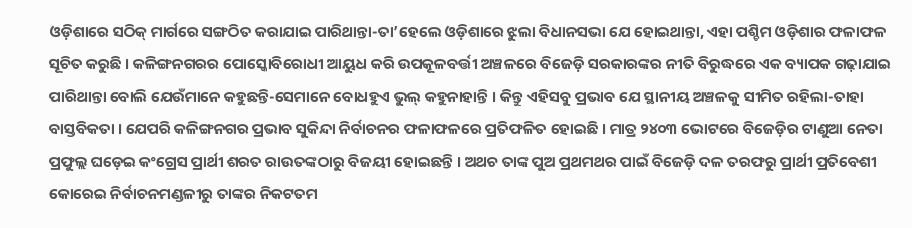ଓଡ଼ିଶାରେ ସଠିକ୍ ମାର୍ଗରେ ସଙ୍ଗଠିତ କରାଯାଇ ପାରିଥାନ୍ତା-ତା’ହେଲେ ଓଡ଼ିଶାରେ ଝୁଲା ବିଧାନସଭା ଯେ ହୋଇଥାନ୍ତା, ଏହା ପଶ୍ଚିମ ଓଡ଼ିଶାର ଫଳାଫଳ ସୂଚିତ କରୁଛି । କଳିଙ୍ଗନଗରର ପୋସ୍କୋବିରୋଧୀ ଆୟୁଧ କରି ଉପକୂଳବର୍ତ୍ତୀ ଅଞ୍ଚଳରେ ବିଜେଡ଼ି ସରକାରଙ୍କର ନୀତି ବିରୁଦ୍ଧରେ ଏକ ବ୍ୟାପକ ଗଢ଼ାଯାଇ ପାରିଥାନ୍ତା ବୋଲି ଯେଉଁମାନେ କହୁଛନ୍ତି-ସେମାନେ ବୋଧହୁଏ ଭୁଲ୍ କହୁନାହାନ୍ତି । କିନ୍ତୁ ଏହିସବୁ ପ୍ରଭାବ ଯେ ସ୍ଥାନୀୟ ଅଞ୍ଚଳକୁ ସୀମିତ ରହିଲା-ତାହା ବାସ୍ତବିକତା । ଯେପରି କଳିଙ୍ଗନଗର ପ୍ରଭାବ ସୁକିନ୍ଦା ନିର୍ବାଚନର ଫଳାଫଳରେ ପ୍ରତିଫଳିତ ହୋଇଛି । ମାତ୍ର ୨୪୦୩ ଭୋଟରେ ବିଜେଡ଼ିର ଟାଣୁଆ ନେତା ପ୍ରଫୁଲ୍ଲ ଘଡ଼େଇ କଂଗ୍ରେସ ପ୍ରାର୍ଥୀ ଶରତ ରାଉତଙ୍କଠାରୁ ବିଜୟୀ ହୋଇଛନ୍ତି । ଅଥଚ ତାଙ୍କ ପୁଅ ପ୍ରଥମଥର ପାଇଁ ବିଜେଡ଼ି ଦଳ ତରଫରୁ ପ୍ରାର୍ଥୀ ପ୍ରତିବେଶୀ କୋରେଇ ନିର୍ବାଚନମଣ୍ଡଳୀରୁ ତାଙ୍କର ନିକଟତମ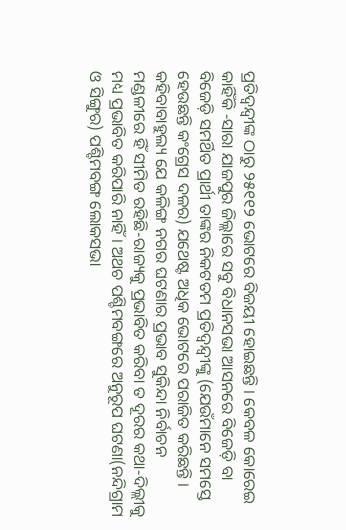ପ୍ରତିଦ୍ୱନ୍ଦ୍ୱୀଙ୍କ ଠାରୁ ୨୫୧୧୨ ଭୋଟରେ ବିଜୟୀ ହୋଇଛନ୍ତି । କେବଳ କୋରେଇ କାହିଁକି -ସାରା ଯାଜପୁର ଜିଲ୍ଲାରେ ସବୁ ବିଧାନସଭା ଆସନରେ ବିଜେଡ଼ି ବା ବିଜେଡ଼ି ସମର୍ଥିତ ପ୍ରାର୍ଥୀ ତାଙ୍କର ନିକଟତମ ପ୍ରତିଦ୍ୱନ୍ଦ୍ୱୀଙ୍କୁ (ଯେଉଁମାନେ ସମସ୍ତେ ହେଉଛନ୍ତି କଂଗ୍ରେସ ଦଳର) ଯଥେଷ୍ଟ ଅଧିକ ଭୋଟରେ ପରାଜିତ କରିଛନ୍ତି । କହିବାବାହୁଲ୍ୟ ଯେ କଳିଙ୍ଗ ନଗର ଘଟଣାର ପ୍ରଭାବ ସୁକିନ୍ଦା ନିର୍ବାଚନ ମଣ୍ଡଳୀରେ ହିଁ ସୀମିତ ରହିଛି-ରାଜ୍ୟକୁ ପ୍ରଭାବିତ କରିବା ତ ଦୂରର କଥା-ଦିଲ୍ଲୀକୁ ମଧ୍ୟ ପ୍ରଭାବିତ କରିପାରି ନାହିଁ । ଅଥଚ ପଶ୍ଚିମବଙ୍ଗରେ ଅନୁରୂପ ଘଟଣା(ନନ୍ଦିଗ୍ରାମ ଓ ସିଙ୍ଗୁର) ପଶ୍ଚିମବଙ୍ଗ ଲୋକସଭା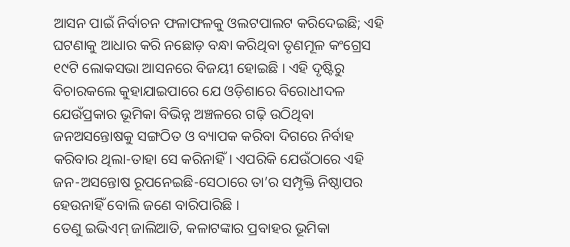ଆସନ ପାଇଁ ନିର୍ବାଚନ ଫଳାଫଳକୁ ଓଲଟପାଲଟ କରିଦେଇଛି; ଏହି ଘଟଣାକୁ ଆଧାର କରି ନଛୋଡ଼ ବନ୍ଧା କରିଥିବା ତୃଣମୂଳ କଂଗ୍ରେସ ୧୯ଟି ଲୋକସଭା ଆସନରେ ବିଜୟୀ ହୋଇଛି । ଏହି ଦୃଷ୍ଟିରୁ ବିଚାରକଲେ କୁହାଯାଇପାରେ ଯେ ଓଡ଼ିଶାରେ ବିରୋଧୀଦଳ ଯେଉଁପ୍ରକାର ଭୂମିକା ବିଭିନ୍ନ ଅଞ୍ଚଳରେ ଗଢ଼ି ଉଠିଥିବା ଜନଅସନ୍ତୋଷକୁ ସଙ୍ଗଠିତ ଓ ବ୍ୟାପକ କରିବା ଦିଗରେ ନିର୍ବାହ କରିବାର ଥିଲା-ତାହା ସେ କରିନାହିଁ । ଏପରିକି ଯେଉଁଠାରେ ଏହି ଜନ-ଅସନ୍ତୋଷ ରୂପନେଇଛି-ସେଠାରେ ତା’ର ସମ୍ପୃକ୍ତି ନିଷ୍ଠାପର ହେଉନାହିଁ ବୋଲି ଜଣେ ବାରିପାରିଛି ।
ତେଣୁ ଇଭିଏମ୍ ଜାଲିଆତି, କଳାଟଙ୍କାର ପ୍ରବାହର ଭୂମିକା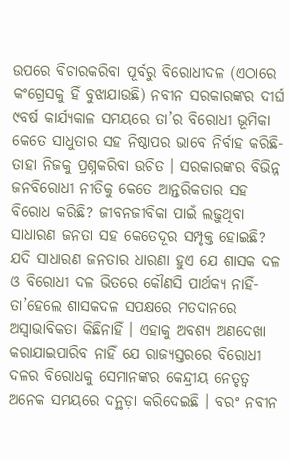ଉପରେ ବିଚାରକରିବା ପୂର୍ବରୁ ବିରୋଧୀଦଳ (ଏଠାରେ କଂଗ୍ରେସକୁ ହିଁ ବୁଝାଯାଉଛି) ନବୀନ ସରକାରଙ୍କର ଦୀର୍ଘ ୯ବର୍ଷ କାର୍ଯ୍ୟକାଳ ସମୟରେ ତା’ର ବିରୋଧୀ ଭୂମିକା କେତେ ସାଧୁତାର ସହ ନିଷ୍ଠାପର ଭାବେ ନିର୍ବାହ କରିଛି-ତାହା ନିଜକୁ ପ୍ରଶ୍ନକରିବା ଉଚିତ । ସରକାରଙ୍କର ବିଭିନ୍ନ ଜନବିରୋଧୀ ନୀତିକୁ କେତେ ଆନ୍ତରିକତାର ସହ ବିରୋଧ କରିଛି? ଜୀବନଜୀବିକା ପାଇଁ ଲଢ଼ୁଥିବା ସାଧାରଣ ଜନତା ସହ କେତେଦୂର ସମ୍ପୃକ୍ତ ହୋଇଛି? ଯଦି ସାଧାରଣ ଜନତାର ଧାରଣା ହୁଏ ଯେ ଶାସକ ଦଳ ଓ ବିରୋଧୀ ଦଳ ଭିତରେ କୌଣସି ପାର୍ଥକ୍ୟ ନାହିଁ- ତା’ହେଲେ ଶାସକଦଳ ସପକ୍ଷରେ ମତଦାନରେ ଅସ୍ୱାଭାବିକତା କିଛିନାହିଁ । ଏହାକୁ ଅବଶ୍ୟ ଅଣଦେଖା କରାଯାଇପାରିବ ନାହିଁ ଯେ ରାଜ୍ୟସ୍ତରରେ ବିରୋଧୀ ଦଳର ବିରୋଧକୁ ସେମାନଙ୍କର କେନ୍ଦ୍ରୀୟ ନେତୃତ୍ୱ ଅନେକ ସମୟରେ ଦନ୍ଥଡ଼ା କରିଦେଇଛି । ବରଂ ନବୀନ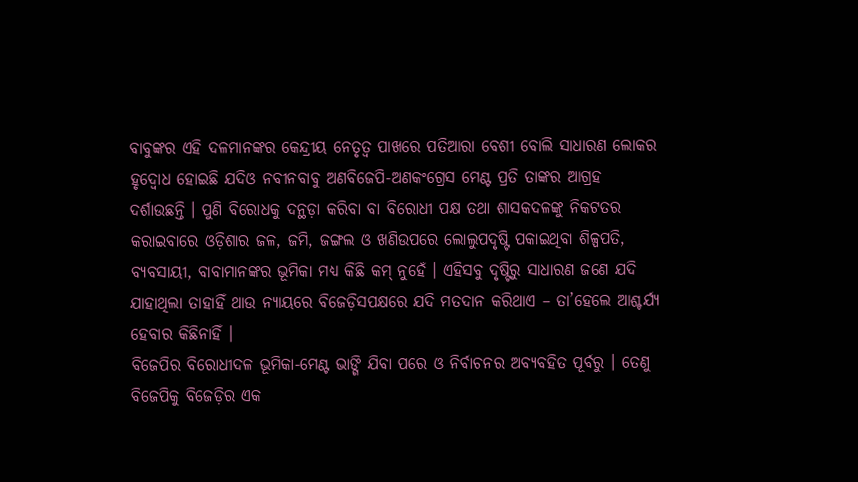ବାବୁଙ୍କର ଏହି ଦଳମାନଙ୍କର କେନ୍ଦ୍ରୀୟ ନେତୃତ୍ୱ ପାଖରେ ପତିଆରା ବେଶୀ ବୋଲି ସାଧାରଣ ଲୋକର ହୃଦ୍ବୋଧ ହୋଇଛି ଯଦିଓ ନବୀନବାବୁ ଅଣବିଜେପି-ଅଣକଂଗ୍ରେସ ମେଣ୍ଟ ପ୍ରତି ତାଙ୍କର ଆଗ୍ରହ ଦର୍ଶାଉଛନ୍ତି । ପୁଣି ବିରୋଧକୁ ଦନ୍ଥଡ଼ା କରିବା ବା ବିରୋଧୀ ପକ୍ଷ ତଥା ଶାସକଦଳଙ୍କୁ ନିକଟତର କରାଇବାରେ ଓଡ଼ିଶାର ଜଳ, ଜମି, ଜଙ୍ଗଲ ଓ ଖଣିଉପରେ ଲୋଲୁପଦୃଷ୍ଟି ପକାଇଥିବା ଶିଳ୍ପପତି, ବ୍ୟବସାୟୀ, ବାବାମାନଙ୍କର ଭୂମିକା ମଧ୍ୟ କିଛି କମ୍ ନୁହେଁ । ଏହିସବୁ ଦୃଷ୍ଟିରୁ ସାଧାରଣ ଜଣେ ଯଦି ଯାହାଥିଲା ତାହାହିଁ ଥାଉ ନ୍ୟାୟରେ ବିଜେଡ଼ିସପକ୍ଷରେ ଯଦି ମତଦାନ କରିଥାଏ – ତା’ହେଲେ ଆଶ୍ଚର୍ଯ୍ୟ ହେବାର କିଛିନାହିଁ ।
ବିଜେପିର ବିରୋଧୀଦଳ ଭୂମିକା-ମେଣ୍ଟ ଭାଙ୍ଗି ଯିବା ପରେ ଓ ନିର୍ବାଚନର ଅବ୍ୟବହିତ ପୂର୍ବରୁ । ତେଣୁ ବିଜେପିକୁ ବିଜେଡ଼ିର ଏକ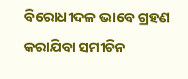ବିରୋଧୀଦଳ ଭାବେ ଗ୍ରହଣ କରାଯିବା ସମୀଚିନ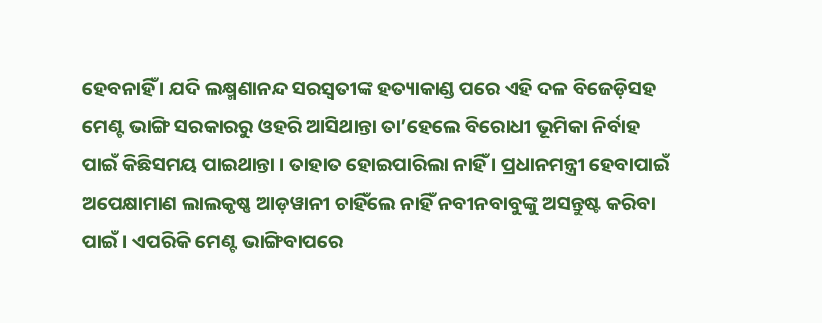ହେବନାହିଁ । ଯଦି ଲକ୍ଷ୍ମଣାନନ୍ଦ ସରସ୍ୱତୀଙ୍କ ହତ୍ୟାକାଣ୍ଡ ପରେ ଏହି ଦଳ ବିଜେଡ଼ିସହ ମେଣ୍ଟ ଭାଙ୍ଗି ସରକାରରୁ ଓହରି ଆସିଥାନ୍ତା ତା’ହେଲେ ବିରୋଧୀ ଭୂମିକା ନିର୍ବାହ ପାଇଁ କିଛିସମୟ ପାଇଥାନ୍ତା । ତାହାତ ହୋଇପାରିଲା ନାହିଁ । ପ୍ରଧାନମନ୍ତ୍ରୀ ହେବାପାଇଁ ଅପେକ୍ଷାମାଣ ଲାଲକୃଷ୍ଣ ଆଡ଼ୱାନୀ ଚାହିଁଲେ ନାହିଁ ନବୀନବାବୁଙ୍କୁ ଅସନ୍ତୁଷ୍ଟ କରିବା ପାଇଁ । ଏପରିକି ମେଣ୍ଟ ଭାଙ୍ଗିବାପରେ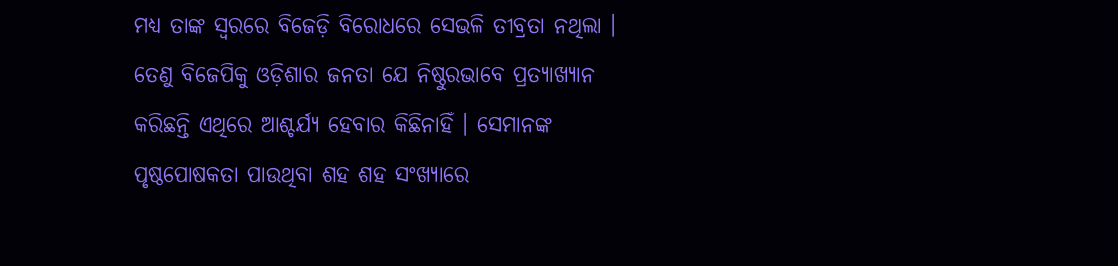ମଧ୍ୟ ତାଙ୍କ ସ୍ୱରରେ ବିଜେଡ଼ି ବିରୋଧରେ ସେଭଳି ତୀବ୍ରତା ନଥିଲା । ତେଣୁ ବିଜେପିକୁ ଓଡ଼ିଶାର ଜନତା ଯେ ନିଷ୍ଠୁରଭାବେ ପ୍ରତ୍ୟାଖ୍ୟାନ କରିଛନ୍ତି ଏଥିରେ ଆଶ୍ଚର୍ଯ୍ୟ ହେବାର କିଛିନାହିଁ । ସେମାନଙ୍କ ପୃଷ୍ଠପୋଷକତା ପାଉଥିବା ଶହ ଶହ ସଂଖ୍ୟାରେ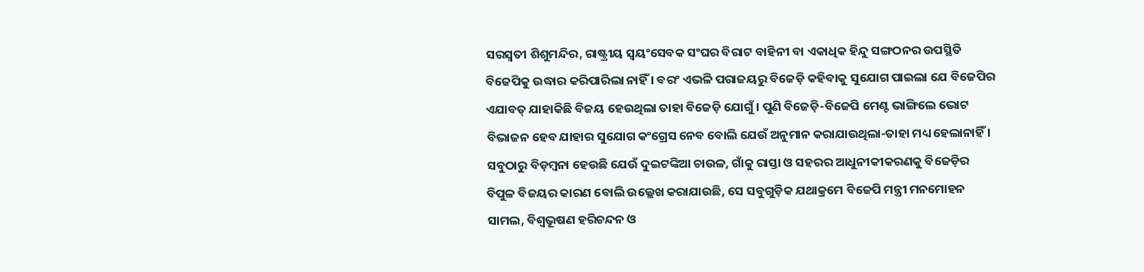ସରସ୍ୱତୀ ଶିଶୁମନ୍ଦିର, ରାଷ୍ଟ୍ରୀୟ ସ୍ୱୟଂସେବକ ସଂଘର ବିରାଟ ବାହିନୀ ବା ଏକାଧିକ ହିନ୍ଦୁ ସଙ୍ଗଠନର ଉପସ୍ଥିତି ବିଜେପିକୁ ଉଦ୍ଧାର କରିପାରିଲା ନାହିଁ । ବରଂ ଏଭଳି ପରାଜୟରୁ ବିଜେଡ଼ି କହିବାକୁ ସୁଯୋଗ ପାଇଲା ଯେ ବିଜେପିର ଏଯାବତ୍ ଯାହାକିଛି ବିଜୟ ହେଉଥିଲା ତାହା ବିଜେଡ଼ି ଯୋଗୁଁ । ପୁଣି ବିଜେଡ଼ି-ବିଜେପି ମେଣ୍ଟ ଭାଙ୍ଗିଲେ ଭୋଟ ବିଭାଜନ ହେବ ଯାହାର ସୁଯୋଗ କଂଗ୍ରେସ ନେବ ବୋଲି ଯେଉଁ ଅନୁମାନ କରାଯାଉଥିଲା-ତାହା ମଧ୍ୟ ହେଲାନାହିଁ । ସବୁଠାରୁ ବିଡ଼ମ୍ବନା ହେଉଛି ଯେଉଁ ଦୁଇଟଙ୍କିଆ ଚାଉଳ, ଗାଁକୁ ରାସ୍ତା ଓ ସହରର ଆଧୁନୀକୀକରଣକୁ ବିଜେଡ଼ିର ବିପୁଳ ବିଜୟର କାରଣ ବୋଲି ଉଲ୍ଲେଖ କରାଯାଉଛି, ସେ ସବୁଗୁଡ଼ିକ ଯଥାକ୍ରମେ ବିଜେପି ମନ୍ତ୍ରୀ ମନମୋହନ ସାମଲ, ବିଶ୍ୱଭୂଷଣ ହରିଚନ୍ଦନ ଓ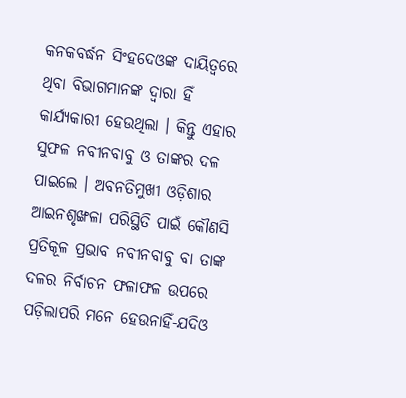କନକବର୍ଦ୍ଧନ ସିଂହଦେଓଙ୍କ ଦାୟିତ୍ୱରେ ଥିବା ବିଭାଗମାନଙ୍କ ଦ୍ୱାରା ହିଁ କାର୍ଯ୍ୟକାରୀ ହେଉଥିଲା । କିନ୍ତୁ ଏହାର ସୁଫଳ ନବୀନବାବୁ ଓ ତାଙ୍କର ଦଳ ପାଇଲେ । ଅବନତିମୁଖୀ ଓଡ଼ିଶାର ଆଇନଶୃଙ୍ଖଳା ପରିସ୍ଥିତି ପାଇଁ କୌଣସି ପ୍ରତିକୂଳ ପ୍ରଭାବ ନବୀନବାବୁ ବା ତାଙ୍କ ଦଳର ନିର୍ବାଚନ ଫଳାଫଳ ଉପରେ ପଡ଼ିଲାପରି ମନେ ହେଉନାହିଁ-ଯଦିଓ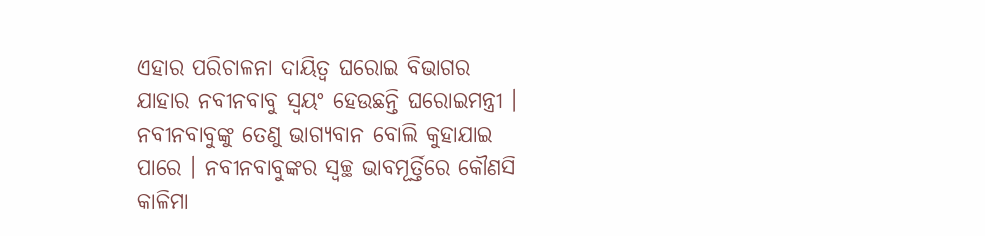ଏହାର ପରିଚାଳନା ଦାୟିତ୍ୱ ଘରୋଇ ବିଭାଗର ଯାହାର ନବୀନବାବୁ ସ୍ୱୟଂ ହେଉଛନ୍ତି ଘରୋଇମନ୍ତ୍ରୀ । ନବୀନବାବୁଙ୍କୁ ତେଣୁ ଭାଗ୍ୟବାନ ବୋଲି କୁହାଯାଇ ପାରେ । ନବୀନବାବୁଙ୍କର ସ୍ୱଚ୍ଛ ଭାବମୂର୍ତ୍ତିରେ କୌଣସି କାଳିମା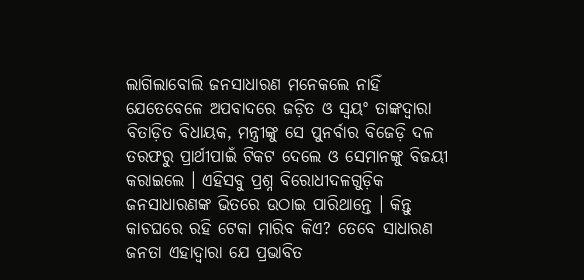ଲାଗିଲାବୋଲି ଜନସାଧାରଣ ମନେକଲେ ନାହିଁ ଯେତେବେଳେ ଅପବାଦରେ ଜଡ଼ିତ ଓ ସ୍ୱୟଂ ତାଙ୍କଦ୍ୱାରା ବିତାଡ଼ିତ ବିଧାୟକ, ମନ୍ତ୍ରୀଙ୍କୁ ସେ ପୁନର୍ବାର ବିଜେଡ଼ି ଦଳ ତରଫରୁ ପ୍ରାର୍ଥୀପାଇଁ ଟିକଟ ଦେଲେ ଓ ସେମାନଙ୍କୁ ବିଜୟୀ କରାଇଲେ । ଏହିସବୁ ପ୍ରଶ୍ନ ବିରୋଧୀଦଳଗୁଡ଼ିକ ଜନସାଧାରଣଙ୍କ ଭିତରେ ଉଠାଇ ପାରିଥାନ୍ତେ । କିନ୍ତୁ କାଚଘରେ ରହି ଟେକା ମାରିବ କିଏ? ତେବେ ସାଧାରଣ ଜନତା ଏହାଦ୍ୱାରା ଯେ ପ୍ରଭାବିତ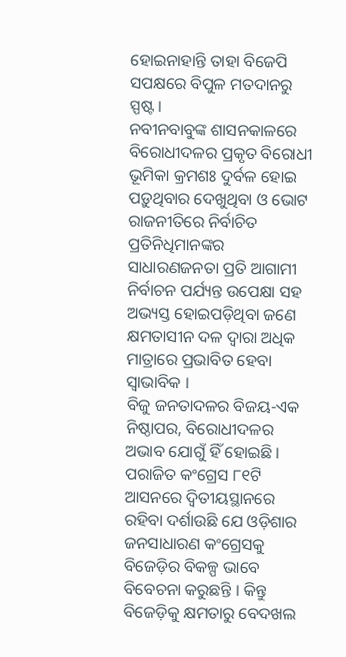ହୋଇନାହାନ୍ତି ତାହା ବିଜେପି ସପକ୍ଷରେ ବିପୁଳ ମତଦାନରୁ ସ୍ପଷ୍ଟ ।
ନବୀନବାବୁଙ୍କ ଶାସନକାଳରେ ବିରୋଧୀଦଳର ପ୍ରକୃତ ବିରୋଧୀ ଭୂମିକା କ୍ରମଶଃ ଦୁର୍ବଳ ହୋଇ ପଡ଼ୁଥିବାର ଦେଖୁଥିବା ଓ ଭୋଟ ରାଜନୀତିରେ ନିର୍ବାଚିତ ପ୍ରତିନିଧିମାନଙ୍କର ସାଧାରଣଜନତା ପ୍ରତି ଆଗାମୀ ନିର୍ବାଚନ ପର୍ଯ୍ୟନ୍ତ ଉପେକ୍ଷା ସହ ଅଭ୍ୟସ୍ତ ହୋଇପଡ଼ିଥିବା ଜଣେ କ୍ଷମତାସୀନ ଦଳ ଦ୍ୱାରା ଅଧିକ ମାତ୍ରାରେ ପ୍ରଭାବିତ ହେବା ସ୍ୱାଭାବିକ ।
ବିଜୁ ଜନତାଦଳର ବିଜୟ-ଏକ ନିଷ୍ଠାପର, ବିରୋଧୀଦଳର ଅଭାବ ଯୋଗୁଁ ହିଁ ହୋଇଛି । ପରାଜିତ କଂଗ୍ରେସ ୮୧ଟି ଆସନରେ ଦ୍ୱିତୀୟସ୍ଥାନରେ ରହିବା ଦର୍ଶାଉଛି ଯେ ଓଡ଼ିଶାର ଜନସାଧାରଣ କଂଗ୍ରେସକୁ ବିଜେଡ଼ିର ବିକଳ୍ପ ଭାବେ ବିବେଚନା କରୁଛନ୍ତି । କିନ୍ତୁ ବିଜେଡ଼ିକୁ କ୍ଷମତାରୁ ବେଦଖଲ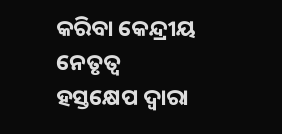କରିବା କେନ୍ଦ୍ରୀୟ ନେତୃତ୍ୱ ହସ୍ତକ୍ଷେପ ଦ୍ୱାରା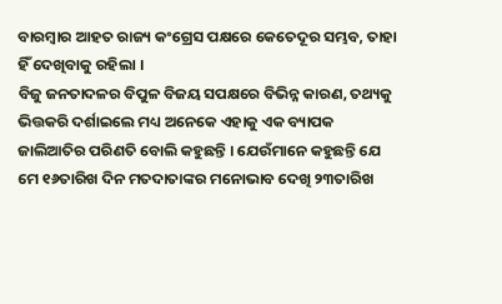ବାରମ୍ବାର ଆହତ ରାଜ୍ୟ କଂଗ୍ରେସ ପକ୍ଷରେ କେତେଦୂର ସମ୍ଭବ, ତାହା ହିଁ ଦେଖିବାକୁ ରହିଲା ।
ବିଜୁ ଜନତାଦଳର ବିପୁଳ ବିଜୟ ସପକ୍ଷରେ ବିଭିନ୍ନ କାରଣ, ତଥ୍ୟକୁ ଭିତ୍ତକରି ଦର୍ଶାଇଲେ ମଧ୍ୟ ଅନେକେ ଏହାକୁ ଏକ ବ୍ୟାପକ ଜାଲିଆତିର ପରିଣତି ବୋଲି କହୁଛନ୍ତି । ଯେଉଁମାନେ କହୁଛନ୍ତି ଯେ ମେ ୧୬ତାରିଖ ଦିନ ମତଦାତାଙ୍କର ମନୋଭାବ ଦେଖି ୨୩ତାରିଖ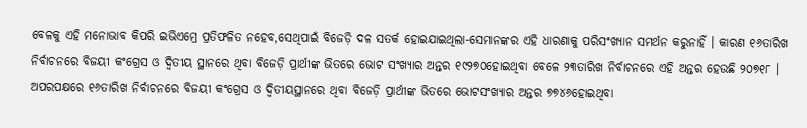ବେଳକୁ ଏହି ମନୋଭାବ କିପରି ଇଭିଏମ୍ରେ ପ୍ରତିଫଳିତ ନହେବ,ସେଥିପାଇଁ ବିଜେଡ଼ି ଦଳ ସତର୍କ ହୋଇଯାଇଥିଲା-ସେମାନଙ୍କର ଏହି ଧାରଣାକୁ ପରିସଂଖ୍ୟାନ ସମର୍ଥନ କରୁନାହିଁ । କାରଣ ୧୬ତାରିଖ ନିର୍ବାଚନରେ ବିଜୟୀ କଂଗ୍ରେସ ଓ ଦ୍ୱିତୀୟ ସ୍ଥାନରେ ଥିବା ବିଜେଡ଼ି ପ୍ରାର୍ଥୀଙ୍କ ଭିତରେ ଭୋଟ ସଂଖ୍ୟାର ଅନ୍ତର ୧୯୨୭୦ହୋଇଥିବା ବେଳେ ୨୩ତାରିଖ ନିର୍ବାଚନରେ ଏହି ଅନ୍ତର ହେଉଛି ୨୦୭୧୮ । ଅପରପକ୍ଷରେ ୧୬ତାରିଖ ନିର୍ବାଚନରେ ବିଜୟୀ କଂଗ୍ରେସ ଓ ଦ୍ୱିତୀୟସ୍ଥାନରେ ଥିବା ବିଜେଡ଼ି ପ୍ରାର୍ଥୀଙ୍କ ଭିତରେ ଭୋଟସଂଖ୍ୟାର ଅନ୍ତର ୭୭୪୬ହୋଇଥିବା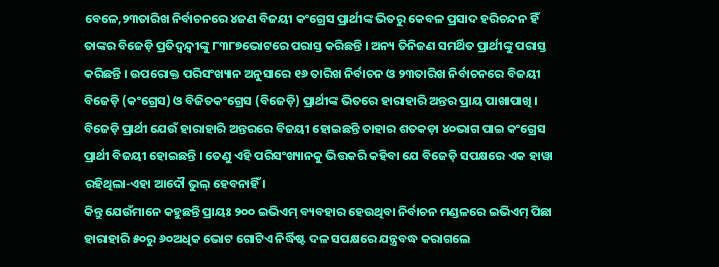ବେଳେ,୨୩ତାରିଖ ନିର୍ବାଚନରେ ୪ଜଣ ବିଜୟୀ କଂଗ୍ରେସ ପ୍ରାର୍ଥୀଙ୍କ ଭିତରୁ କେବଳ ପ୍ରସାଦ ହରିଚନ୍ଦନ ହିଁ ତାଙ୍କର ବିଜେଡ଼ି ପ୍ରତିଦ୍ୱନ୍ଦ୍ୱୀଙ୍କୁ ୮୩୮୭ଭୋଟରେ ପରାସ୍ତ କରିଛନ୍ତି । ଅନ୍ୟ ତିନିଜଣ ସମର୍ଥିତ ପ୍ରାର୍ଥୀଙ୍କୁ ପରାସ୍ତ କରିଛନ୍ତି । ଉପରୋକ୍ତ ପରିସଂଖ୍ୟାନ ଅନୁସାରେ ୧୬ ତାରିଖ ନିର୍ବାଚନ ଓ ୨୩ତାରିଖ ନିର୍ବାଚନରେ ବିଜୟୀ ବିଜେଡ଼ି (କଂଗ୍ରେସ) ଓ ବିଜିତକଂଗ୍ରେସ (ବିଜେଡ଼ି) ପ୍ରାର୍ଥୀଙ୍କ ଭିତରେ ହାରାହାରି ଅନ୍ତର ପ୍ରାୟ ପାଖାପାଖି । ବିଜେଡ଼ି ପ୍ରାର୍ଥୀ ଯେଉଁ ହାରାହାରି ଅନ୍ତରରେ ବିଜୟୀ ହୋଇଛନ୍ତି ତାହାର ଶତକଡ଼ା ୪୦ଭାଗ ପାଇ କଂଗ୍ରେସ ପ୍ରାର୍ଥୀ ବିଜୟୀ ହୋଇଛନ୍ତି । ତେଣୁ ଏହି ପରିସଂଖ୍ୟାନକୁ ଭିତ୍ତକରି କହିବା ଯେ ବିଜେଡ଼ି ସପକ୍ଷରେ ଏକ ହାୱା ରହିଥିଲା-ଏହା ଆଦୌ ଭୁଲ୍ ହେବନାହିଁ ।
କିନ୍ତୁ ଯେଉଁମାନେ କହୁଛନ୍ତି ପ୍ରାୟଃ ୨୦୦ ଇଭିଏମ୍ ବ୍ୟବହାର ହେଉଥିବା ନିର୍ବାଚନ ମଣ୍ଡଳରେ ଇଭିଏମ୍ ପିଛା ହାରାହାରି ୫୦ରୁ ୬୦ଅଧିକ ଭୋଟ ଗୋଟିଏ ନିର୍ଦ୍ଧିଷ୍ଟ ଦଳ ସପକ୍ଷରେ ଯନ୍ତ୍ରବଦ୍ଧ କରାଗଲେ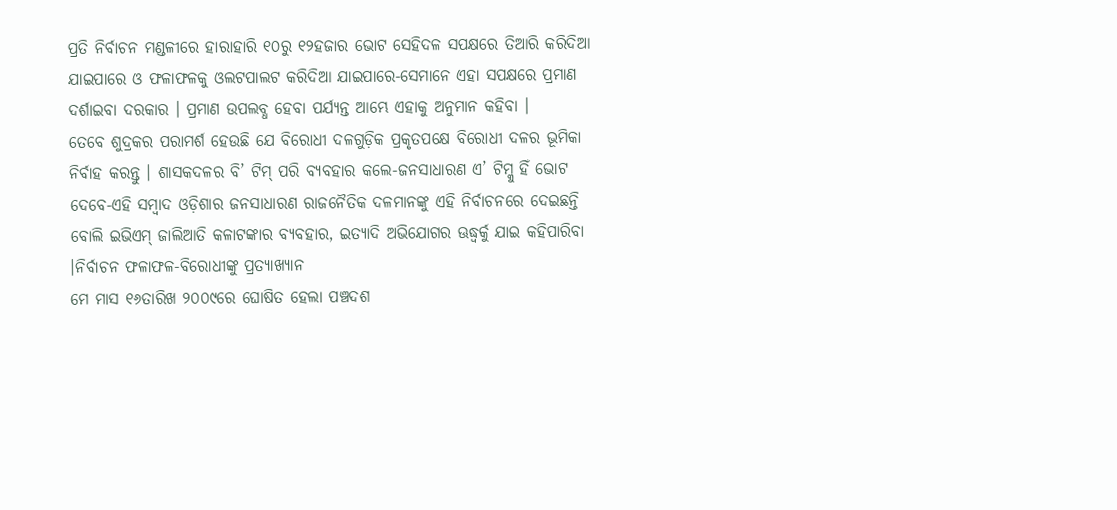ପ୍ରତି ନିର୍ବାଚନ ମଣ୍ଡଳୀରେ ହାରାହାରି ୧୦ରୁ ୧୨ହଜାର ଭୋଟ ସେହିଦଳ ସପକ୍ଷରେ ତିଆରି କରିଦିଆ ଯାଇପାରେ ଓ ଫଳାଫଳକୁ ଓଲଟପାଲଟ କରିଦିଆ ଯାଇପାରେ-ସେମାନେ ଏହା ସପକ୍ଷରେ ପ୍ରମାଣ ଦର୍ଶାଇବା ଦରକାର । ପ୍ରମାଣ ଉପଲବ୍ଧ ହେବା ପର୍ଯ୍ୟନ୍ତ ଆମ୍ଭେ ଏହାକୁ ଅନୁମାନ କହିବା ।
ତେବେ ଶୁଦ୍ରକର ପରାମର୍ଶ ହେଉଛି ଯେ ବିରୋଧୀ ଦଳଗୁଡ଼ିକ ପ୍ରକୃତପକ୍ଷେ ବିରୋଧୀ ଦଳର ଭୂମିକା ନିର୍ବାହ କରନ୍ତୁ । ଶାସକଦଳର ବି’ ଟିମ୍ ପରି ବ୍ୟବହାର କଲେ-ଜନସାଧାରଣ ଏ’ ଟିମ୍କୁ ହିଁ ଭୋଟ ଦେବେ-ଏହି ସମ୍ବାଦ ଓଡ଼ିଶାର ଜନସାଧାରଣ ରାଜନୈତିକ ଦଳମାନଙ୍କୁ ଏହି ନିର୍ବାଚନରେ ଦେଇଛନ୍ତି ବୋଲି ଇଭିଏମ୍ ଜାଲିଆତି କଳାଟଙ୍କାର ବ୍ୟବହାର, ଇତ୍ୟାଦି ଅଭିଯୋଗର ଊଦ୍ଧ୍ୱର୍କୁ ଯାଇ କହିପାରିବା ।ନିର୍ବାଚନ ଫଳାଫଳ-ବିରୋଧୀଙ୍କୁ ପ୍ରତ୍ୟାଖ୍ୟାନ
ମେ ମାସ ୧୬ତାରିଖ ୨୦୦୯ରେ ଘୋଷିତ ହେଲା ପଞ୍ଚଦଶ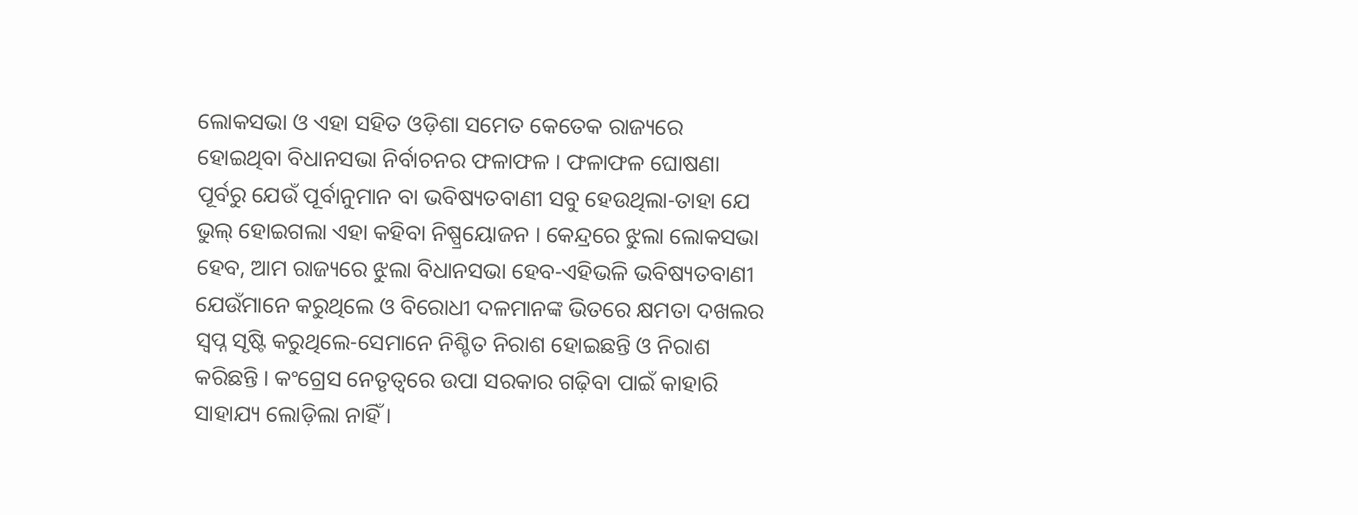ଲୋକସଭା ଓ ଏହା ସହିତ ଓଡ଼ିଶା ସମେତ କେତେକ ରାଜ୍ୟରେ ହୋଇଥିବା ବିଧାନସଭା ନିର୍ବାଚନର ଫଳାଫଳ । ଫଳାଫଳ ଘୋଷଣା ପୂର୍ବରୁ ଯେଉଁ ପୂର୍ବାନୁମାନ ବା ଭବିଷ୍ୟତବାଣୀ ସବୁ ହେଉଥିଲା-ତାହା ଯେ ଭୁଲ୍ ହୋଇଗଲା ଏହା କହିବା ନିଷ୍ପ୍ରୟୋଜନ । କେନ୍ଦ୍ରରେ ଝୁଲା ଲୋକସଭା ହେବ, ଆମ ରାଜ୍ୟରେ ଝୁଲା ବିଧାନସଭା ହେବ-ଏହିଭଳି ଭବିଷ୍ୟତବାଣୀ ଯେଉଁମାନେ କରୁଥିଲେ ଓ ବିରୋଧୀ ଦଳମାନଙ୍କ ଭିତରେ କ୍ଷମତା ଦଖଲର ସ୍ୱପ୍ନ ସୃଷ୍ଟି କରୁଥିଲେ-ସେମାନେ ନିଶ୍ଚିତ ନିରାଶ ହୋଇଛନ୍ତି ଓ ନିରାଶ କରିଛନ୍ତି । କଂଗ୍ରେସ ନେତୃତ୍ୱରେ ଉପା ସରକାର ଗଢ଼ିବା ପାଇଁ କାହାରି ସାହାଯ୍ୟ ଲୋଡ଼ିଲା ନାହିଁ ।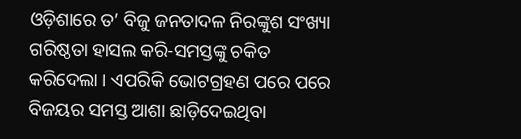ଓଡ଼ିଶାରେ ତ’ ବିଜୁ ଜନତାଦଳ ନିରଙ୍କୁଶ ସଂଖ୍ୟା ଗରିଷ୍ଠତା ହାସଲ କରି-ସମସ୍ତଙ୍କୁ ଚକିତ କରିଦେଲା । ଏପରିକି ଭୋଟଗ୍ରହଣ ପରେ ପରେ ବିଜୟର ସମସ୍ତ ଆଶା ଛାଡ଼ିଦେଇଥିବା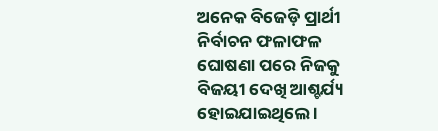ଅନେକ ବିଜେଡ଼ି ପ୍ରାର୍ଥୀ ନିର୍ବାଚନ ଫଳାଫଳ ଘୋଷଣା ପରେ ନିଜକୁ ବିଜୟୀ ଦେଖି ଆଶ୍ଚର୍ଯ୍ୟ ହୋଇଯାଇଥିଲେ ।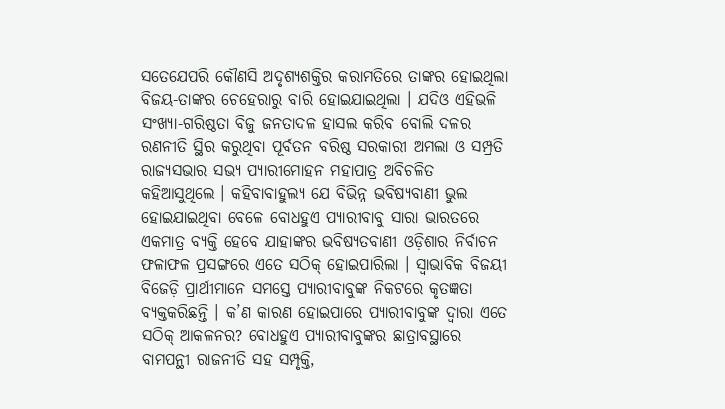ସତେଯେପରି କୌଣସି ଅଦୃଶ୍ୟଶକ୍ତିର କରାମତିରେ ତାଙ୍କର ହୋଇଥିଲା ବିଜୟ-ତାଙ୍କର ଚେହେରାରୁ ବାରି ହୋଇଯାଇଥିଲା । ଯଦିଓ ଏହିଭଳି ସଂଖ୍ୟା-ଗରିଷ୍ଠତା ବିଜୁ ଜନତାଦଳ ହାସଲ କରିବ ବୋଲି ଦଳର ରଣନୀତି ସ୍ଥିର କରୁଥିବା ପୂର୍ବତନ ବରିଷ୍ଠ ସରକାରୀ ଅମଲା ଓ ସମ୍ପ୍ରତି ରାଜ୍ୟସଭାର ସଭ୍ୟ ପ୍ୟାରୀମୋହନ ମହାପାତ୍ର ଅବିଚଳିତ କହିଆସୁଥିଲେ । କହିବାବାହୁଲ୍ୟ ଯେ ବିଭିନ୍ନ ଭବିଷ୍ୟବାଣୀ ଭୁଲ ହୋଇଯାଇଥିବା ବେଳେ ବୋଧହୁଏ ପ୍ୟାରୀବାବୁ ସାରା ଭାରତରେ ଏକମାତ୍ର ବ୍ୟକ୍ତି ହେବେ ଯାହାଙ୍କର ଭବିଷ୍ୟତବାଣୀ ଓଡ଼ିଶାର ନିର୍ବାଚନ ଫଳାଫଳ ପ୍ରସଙ୍ଗରେ ଏତେ ସଠିକ୍ ହୋଇପାରିଲା । ସ୍ୱାଭାବିକ ବିଜୟୀ ବିଜେଡ଼ି ପ୍ରାର୍ଥୀମାନେ ସମସ୍ତେ ପ୍ୟାରୀବାବୁଙ୍କ ନିକଟରେ କୃତଜ୍ଞତା ବ୍ୟକ୍ତକରିଛନ୍ତି । କ’ଣ କାରଣ ହୋଇପାରେ ପ୍ୟାରୀବାବୁଙ୍କ ଦ୍ୱାରା ଏତେ ସଠିକ୍ ଆକଳନର? ବୋଧହୁଏ ପ୍ୟାରୀବାବୁଙ୍କର ଛାତ୍ରାବସ୍ଥାରେ ବାମପନ୍ଥୀ ରାଜନୀତି ସହ ସମ୍ପୃକ୍ତି,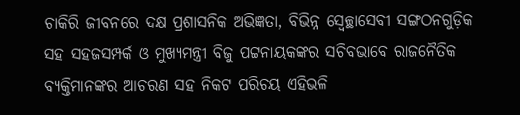ଚାକିରି ଜୀବନରେ ଦକ୍ଷ ପ୍ରଶାସନିକ ଅଭିଜ୍ଞତା, ବିଭିନ୍ନ ସ୍ୱେଚ୍ଛାସେବୀ ସଙ୍ଗଠନଗୁଡ଼ିକ ସହ ସହଜସମ୍ପର୍କ ଓ ମୁଖ୍ୟମନ୍ତ୍ରୀ ବିଜୁ ପଟ୍ଟନାୟକଙ୍କର ସଚିବଭାବେ ରାଜନୈତିକ ବ୍ୟକ୍ତିମାନଙ୍କର ଆଚରଣ ସହ ନିକଟ ପରିଚୟ ଏହିଭଳି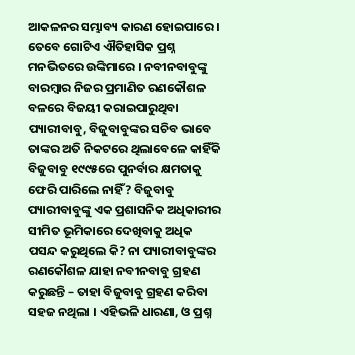ଆକଳନର ସମ୍ଭାବ୍ୟ କାରଣ ହୋଇପାରେ । ତେବେ ଗୋଟିଏ ଐତିହାସିକ ପ୍ରଶ୍ନ ମନଭିତରେ ଉଙ୍କିମାରେ । ନବୀନବାବୁଙ୍କୁ ବାରମ୍ବାର ନିଜର ପ୍ରମାଣିତ ରଣକୌଶଳ ବଳରେ ବିଜୟୀ କରାଇପାରୁଥିବା ପ୍ୟାରୀବାବୁ, ବିଜୁବାବୁଙ୍କର ସଚିବ ଭାବେ ତାଙ୍କର ଅତି ନିକଟରେ ଥିଲାବେଳେ କାହିଁକି ବିଜୁବାବୁ ୧୯୯୫ରେ ପୁନର୍ବାର କ୍ଷମତାକୁ ଫେରି ପାରିଲେ ନାହିଁ? ବିଜୁବାବୁ ପ୍ୟାରୀବାବୁଙ୍କୁ ଏକ ପ୍ରଶାସନିକ ଅଧିକାରୀର ସୀମିତ ଭୂମିକାରେ ଦେଖିବାକୁ ଅଧିକ ପସନ୍ଦ କରୁଥିଲେ କି? ନା ପ୍ୟାରୀବାବୁଙ୍କର ରଣକୌଶଳ ଯାହା ନବୀନବାବୁ ଗ୍ରହଣ କରୁଛନ୍ତି – ତାହା ବିଜୁବାବୁ ଗ୍ରହଣ କରିବା ସହଜ ନଥିଲା । ଏହିଭଳି ଧାରଣା, ଓ ପ୍ରଶ୍ନ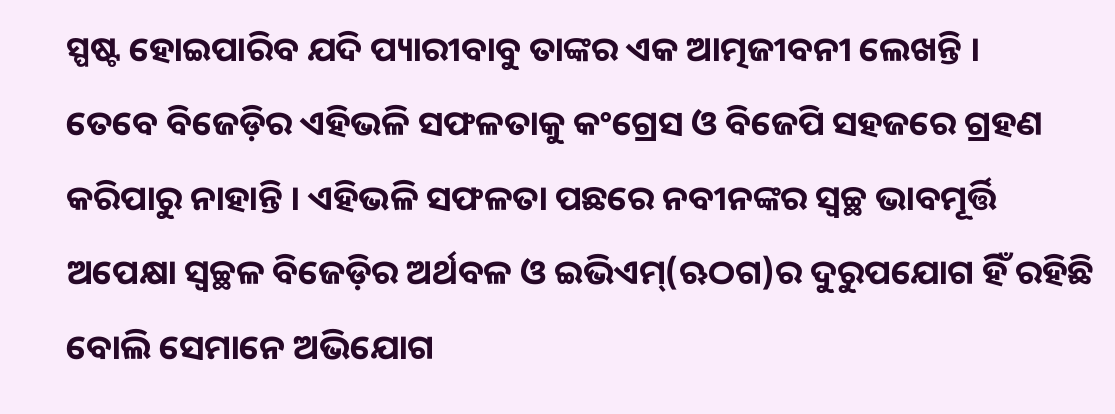ସ୍ପଷ୍ଟ ହୋଇପାରିବ ଯଦି ପ୍ୟାରୀବାବୁ ତାଙ୍କର ଏକ ଆତ୍ମଜୀବନୀ ଲେଖନ୍ତି ।
ତେବେ ବିଜେଡ଼ିର ଏହିଭଳି ସଫଳତାକୁ କଂଗ୍ରେସ ଓ ବିଜେପି ସହଜରେ ଗ୍ରହଣ କରିପାରୁ ନାହାନ୍ତି । ଏହିଭଳି ସଫଳତା ପଛରେ ନବୀନଙ୍କର ସ୍ୱଚ୍ଛ ଭାବମୂର୍ତ୍ତି ଅପେକ୍ଷା ସ୍ୱଚ୍ଛଳ ବିଜେଡ଼ିର ଅର୍ଥବଳ ଓ ଇଭିଏମ୍(ଋଠଗ)ର ଦୁରୁପଯୋଗ ହିଁ ରହିଛି ବୋଲି ସେମାନେ ଅଭିଯୋଗ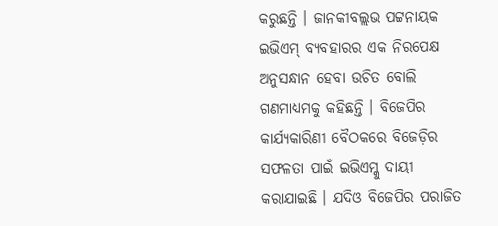କରୁଛନ୍ତି । ଜାନକୀବଲ୍ଲଭ ପଟ୍ଟନାୟକ ଇଭିଏମ୍ ବ୍ୟବହାରର ଏକ ନିରପେକ୍ଷ ଅନୁସନ୍ଧାନ ହେବା ଉଚିତ ବୋଲି ଗଣମାଧ୍ୟମକୁ କହିଛନ୍ତି । ବିଜେପିର କାର୍ଯ୍ୟକାରିଣୀ ବୈଠକରେ ବିଜେଡ଼ିର ସଫଳତା ପାଇଁ ଇଭିଏମ୍କୁ ଦାୟୀ କରାଯାଇଛି । ଯଦିଓ ବିଜେପିର ପରାଜିତ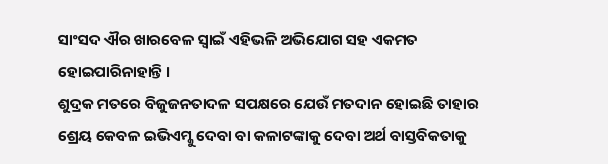ସାଂସଦ ଐର ଖାରବେଳ ସ୍ୱାଇଁ ଏହିଭଳି ଅଭିଯୋଗ ସହ ଏକମତ ହୋଇପାରିନାହାନ୍ତି ।
ଶୁଦ୍ରକ ମତରେ ବିଜୁଜନତାଦଳ ସପକ୍ଷରେ ଯେଉଁ ମତଦାନ ହୋଇଛି ତାହାର ଶ୍ରେୟ କେବଳ ଇଭିଏମ୍କୁ ଦେବା ବା କଳାଟଙ୍କାକୁ ଦେବା ଅର୍ଥ ବାସ୍ତବିକତାକୁ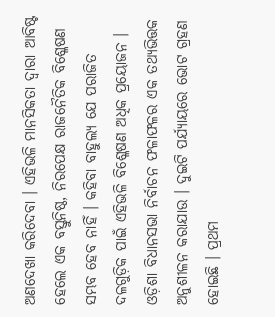ଅଣଦେଖା କରିଦେବା । ଏହିଭଳି ମାନସିକତା ଦ୍ୱାରା ଆବିଷ୍ଟ ହେଲେ ଏକ ବସ୍ତୁନିଷ୍ଠ, ନିରପେକ୍ଷ ରାଜନୈତିକ ବିଶ୍ଳେଷଣ ସମ୍ଭବ ହେବ ନାହିଁ । କହିବା ବାହୁଲ୍ୟ ଯେ ପରାଜିତ ଦଳଗୁଡ଼ିକ ପାଇଁ ଏହିଭଳି ବିଶ୍ଳେଷଣ ଅଧିକ ପ୍ରୟୋଜନ । ଓଡ଼ିଶା ବିଧାନସଭା ନିର୍ବାଚନ ଫଳାଫଳର ଏକ ତଥ୍ୟଭିତ୍ତକ ଅନୁଶୀଳନ କରାଯାଉ । ଦୁଇଟି ପର୍ଯ୍ୟାୟରେ ଭୋଟ ଗ୍ରହଣ ହୋଇଛି । ପ୍ରଥମ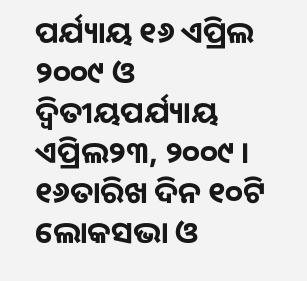ପର୍ଯ୍ୟାୟ ୧୬ ଏପ୍ରିଲ ୨୦୦୯ ଓ ଦ୍ୱିତୀୟପର୍ଯ୍ୟାୟ ଏପ୍ରିଲ୨୩, ୨୦୦୯ । ୧୬ତାରିଖ ଦିନ ୧୦ଟି ଲୋକସଭା ଓ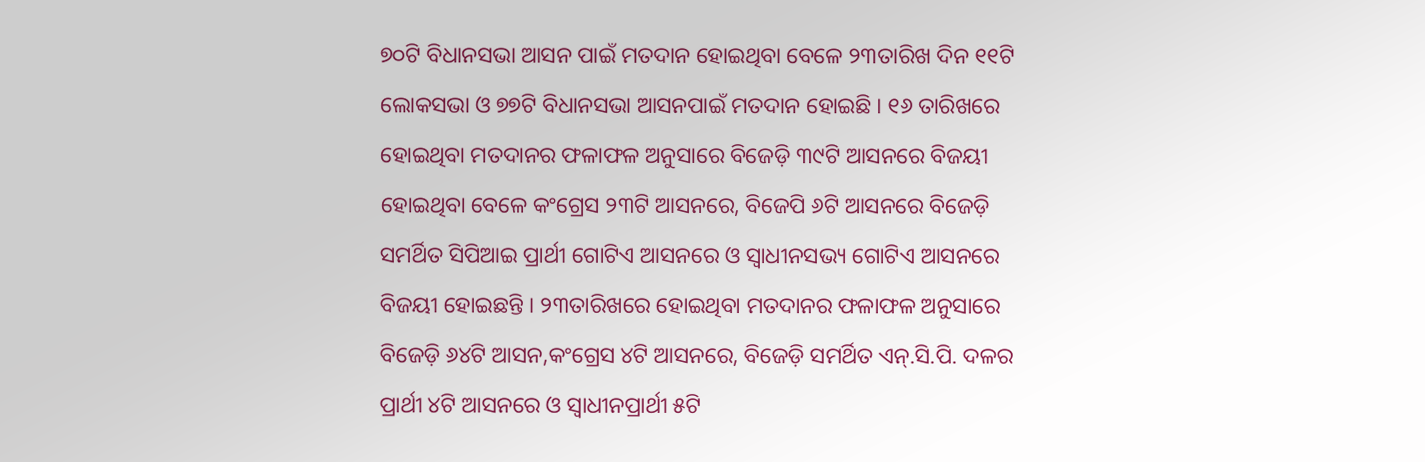୭୦ଟି ବିଧାନସଭା ଆସନ ପାଇଁ ମତଦାନ ହୋଇଥିବା ବେଳେ ୨୩ତାରିଖ ଦିନ ୧୧ଟି ଲୋକସଭା ଓ ୭୭ଟି ବିଧାନସଭା ଆସନପାଇଁ ମତଦାନ ହୋଇଛି । ୧୬ ତାରିଖରେ ହୋଇଥିବା ମତଦାନର ଫଳାଫଳ ଅନୁସାରେ ବିଜେଡ଼ି ୩୯ଟି ଆସନରେ ବିଜୟୀ ହୋଇଥିବା ବେଳେ କଂଗ୍ରେସ ୨୩ଟି ଆସନରେ, ବିଜେପି ୬ଟି ଆସନରେ ବିଜେଡ଼ି ସମର୍ଥିତ ସିପିଆଇ ପ୍ରାର୍ଥୀ ଗୋଟିଏ ଆସନରେ ଓ ସ୍ୱାଧୀନସଭ୍ୟ ଗୋଟିଏ ଆସନରେ ବିଜୟୀ ହୋଇଛନ୍ତି । ୨୩ତାରିଖରେ ହୋଇଥିବା ମତଦାନର ଫଳାଫଳ ଅନୁସାରେ ବିଜେଡ଼ି ୬୪ଟି ଆସନ,କଂଗ୍ରେସ ୪ଟି ଆସନରେ, ବିଜେଡ଼ି ସମର୍ଥିତ ଏନ୍.ସି.ପି. ଦଳର ପ୍ରାର୍ଥୀ ୪ଟି ଆସନରେ ଓ ସ୍ୱାଧୀନପ୍ରାର୍ଥୀ ୫ଟି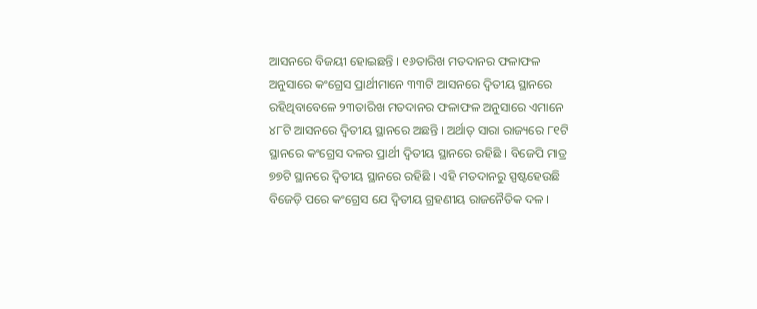ଆସନରେ ବିଜୟୀ ହୋଇଛନ୍ତି । ୧୬ତାରିଖ ମତଦାନର ଫଳାଫଳ ଅନୁସାରେ କଂଗ୍ରେସ ପ୍ରାର୍ଥୀମାନେ ୩୩ଟି ଆସନରେ ଦ୍ୱିତୀୟ ସ୍ଥାନରେ ରହିଥିବାବେଳେ ୨୩ତାରିଖ ମତଦାନର ଫଳାଫଳ ଅନୁସାରେ ଏମାନେ ୪୮ଟି ଆସନରେ ଦ୍ୱିତୀୟ ସ୍ଥାନରେ ଅଛନ୍ତି । ଅର୍ଥାତ୍ ସାରା ରାଜ୍ୟରେ ୮୧ଟି ସ୍ଥାନରେ କଂଗ୍ରେସ ଦଳର ପ୍ରାର୍ଥୀ ଦ୍ୱିତୀୟ ସ୍ଥାନରେ ରହିଛି । ବିଜେପି ମାତ୍ର ୭୭ଟି ସ୍ଥାନରେ ଦ୍ୱିତୀୟ ସ୍ଥାନରେ ରହିଛି । ଏହି ମତଦାନରୁ ସ୍ପଷ୍ଟହେଉଛି ବିଜେଡ଼ି ପରେ କଂଗ୍ରେସ ଯେ ଦ୍ୱିତୀୟ ଗ୍ରହଣୀୟ ରାଜନୈତିକ ଦଳ ।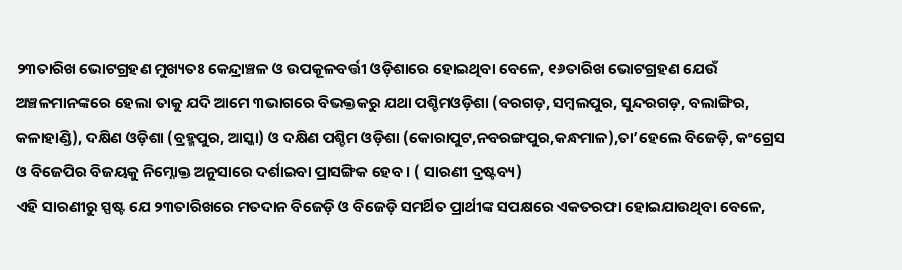୨୩ତାରିଖ ଭୋଟଗ୍ରହଣ ମୁଖ୍ୟତଃ କେନ୍ଦ୍ରାଞ୍ଚଳ ଓ ଉପକୂଳବର୍ତ୍ତୀ ଓଡ଼ିଶାରେ ହୋଇଥିବା ବେଳେ, ୧୬ତାରିଖ ଭୋଟଗ୍ରହଣ ଯେଉଁ ଅଞ୍ଚଳମାନଙ୍କରେ ହେଲା ତାକୁ ଯଦି ଆମେ ୩ଭାଗରେ ବିଭକ୍ତକରୁ ଯଥା ପଶ୍ଚିମଓଡ଼ିଶା (ବରଗଡ଼, ସମ୍ବଲପୁର, ସୁନ୍ଦରଗଡ଼, ବଲାଙ୍ଗିର, କଳାହାଣ୍ଡି), ଦକ୍ଷିଣ ଓଡ଼ିଶା (ବ୍ରହ୍ମପୁର, ଆସ୍କା) ଓ ଦକ୍ଷିଣ ପଶ୍ଚିମ ଓଡ଼ିଶା (କୋରାପୁଟ,ନବରଙ୍ଗପୁର,କନ୍ଧମାଳ),ତା’ହେଲେ ବିଜେଡ଼ି, କଂଗ୍ରେସ ଓ ବିଜେପିର ବିଜୟକୁ ନିମ୍ନୋକ୍ତ ଅନୁସାରେ ଦର୍ଶାଇବା ପ୍ରାସଙ୍ଗିକ ହେବ । ( ସାରଣୀ ଦ୍ରଷ୍ଟବ୍ୟ)
ଏହି ସାରଣୀରୁ ସ୍ପଷ୍ଟ ଯେ ୨୩ତାରିଖରେ ମତଦାନ ବିଜେଡ଼ି ଓ ବିଜେଡ଼ି ସମର୍ଥିତ ପ୍ରାର୍ଥୀଙ୍କ ସପକ୍ଷରେ ଏକତରଫା ହୋଇଯାଉଥିବା ବେଳେ,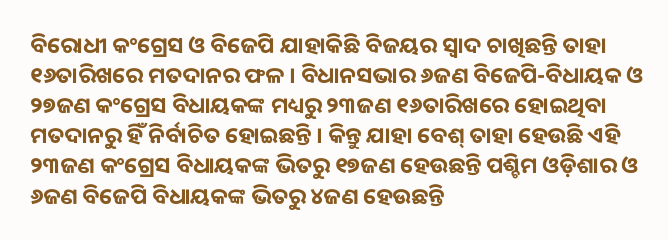ବିରୋଧୀ କଂଗ୍ରେସ ଓ ବିଜେପି ଯାହାକିଛି ବିଜୟର ସ୍ୱାଦ ଚାଖିଛନ୍ତି ତାହା ୧୬ତାରିଖରେ ମତଦାନର ଫଳ । ବିଧାନସଭାର ୬ଜଣ ବିଜେପି-ବିଧାୟକ ଓ ୨୭ଜଣ କଂଗ୍ରେସ ବିଧାୟକଙ୍କ ମଧ୍ୟରୁ ୨୩ଜଣ ୧୬ତାରିଖରେ ହୋଇଥିବା ମତଦାନରୁ ହିଁ ନିର୍ବାଚିତ ହୋଇଛନ୍ତି । କିନ୍ତୁ ଯାହା ବେଶ୍ ତାହା ହେଉଛି ଏହି ୨୩ଜଣ କଂଗ୍ରେସ ବିଧାୟକଙ୍କ ଭିତରୁ ୧୭ଜଣ ହେଉଛନ୍ତି ପଶ୍ଚିମ ଓଡ଼ିଶାର ଓ ୬ଜଣ ବିଜେପି ବିଧାୟକଙ୍କ ଭିତରୁ ୪ଜଣ ହେଉଛନ୍ତି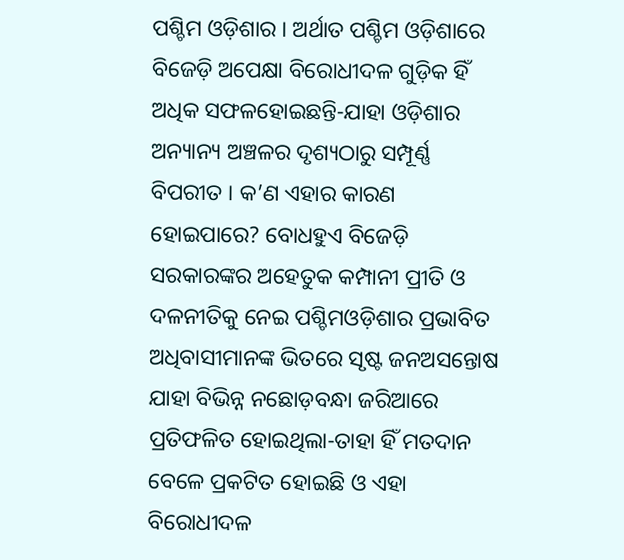ପଶ୍ଚିମ ଓଡ଼ିଶାର । ଅର୍ଥାତ ପଶ୍ଚିମ ଓଡ଼ିଶାରେ ବିଜେଡ଼ି ଅପେକ୍ଷା ବିରୋଧୀଦଳ ଗୁଡ଼ିକ ହିଁ ଅଧିକ ସଫଳହୋଇଛନ୍ତି-ଯାହା ଓଡ଼ିଶାର ଅନ୍ୟାନ୍ୟ ଅଞ୍ଚଳର ଦୃଶ୍ୟଠାରୁ ସମ୍ପୂର୍ଣ୍ଣ ବିପରୀତ । କ’ଣ ଏହାର କାରଣ ହୋଇପାରେ? ବୋଧହୁଏ ବିଜେଡ଼ି ସରକାରଙ୍କର ଅହେତୁକ କମ୍ପାନୀ ପ୍ରୀତି ଓ ଦଳନୀତିକୁ ନେଇ ପଶ୍ଚିମଓଡ଼ିଶାର ପ୍ରଭାବିତ ଅଧିବାସୀମାନଙ୍କ ଭିତରେ ସୃଷ୍ଟ ଜନଅସନ୍ତୋଷ ଯାହା ବିଭିନ୍ନ ନଛୋଡ଼ବନ୍ଧା ଜରିଆରେ ପ୍ରତିଫଳିତ ହୋଇଥିଲା-ତାହା ହିଁ ମତଦାନ ବେଳେ ପ୍ରକଟିତ ହୋଇଛି ଓ ଏହା ବିରୋଧୀଦଳ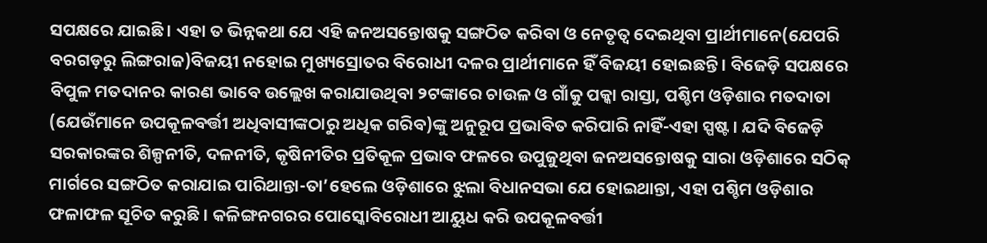ସପକ୍ଷରେ ଯାଇଛି । ଏହା ତ ଭିନ୍ନକଥା ଯେ ଏହି ଜନଅସନ୍ତୋଷକୁ ସଙ୍ଗଠିତ କରିବା ଓ ନେତୃତ୍ୱ ଦେଇଥିବା ପ୍ରାର୍ଥୀମାନେ(ଯେପରି ବରଗଡ଼ରୁ ଲିଙ୍ଗରାଜ)ବିଜୟୀ ନହୋଇ ମୁଖ୍ୟସ୍ରୋତର ବିରୋଧୀ ଦଳର ପ୍ରାର୍ଥୀମାନେ ହିଁ ବିଜୟୀ ହୋଇଛନ୍ତି । ବିଜେଡ଼ି ସପକ୍ଷରେ ବିପୁଳ ମତଦାନର କାରଣ ଭାବେ ଉଲ୍ଲେଖ କରାଯାଉଥିବା ୨ଟଙ୍କାରେ ଚାଉଳ ଓ ଗାଁକୁ ପକ୍କା ରାସ୍ତା, ପଶ୍ଚିମ ଓଡ଼ିଶାର ମତଦାତା (ଯେଉଁମାନେ ଉପକୂଳବର୍ତ୍ତୀ ଅଧିବାସୀଙ୍କଠାରୁ ଅଧିକ ଗରିବ)ଙ୍କୁ ଅନୁରୂପ ପ୍ରଭାବିତ କରିପାରି ନାହିଁ-ଏହା ସ୍ପଷ୍ଟ । ଯଦି ବିଜେଡ଼ି ସରକାରଙ୍କର ଶିଳ୍ପନୀତି, ଦଳନୀତି, କୃଷିନୀତିର ପ୍ରତିକୂଳ ପ୍ରଭାବ ଫଳରେ ଉପୁଜୁଥିବା ଜନଅସନ୍ତୋଷକୁ ସାରା ଓଡ଼ିଶାରେ ସଠିକ୍ ମାର୍ଗରେ ସଙ୍ଗଠିତ କରାଯାଇ ପାରିଥାନ୍ତା-ତା’ହେଲେ ଓଡ଼ିଶାରେ ଝୁଲା ବିଧାନସଭା ଯେ ହୋଇଥାନ୍ତା, ଏହା ପଶ୍ଚିମ ଓଡ଼ିଶାର ଫଳାଫଳ ସୂଚିତ କରୁଛି । କଳିଙ୍ଗନଗରର ପୋସ୍କୋବିରୋଧୀ ଆୟୁଧ କରି ଉପକୂଳବର୍ତ୍ତୀ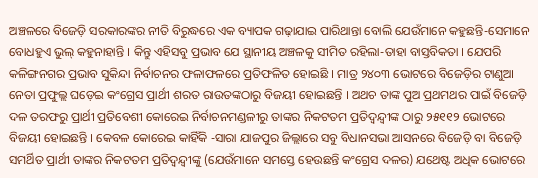ଅଞ୍ଚଳରେ ବିଜେଡ଼ି ସରକାରଙ୍କର ନୀତି ବିରୁଦ୍ଧରେ ଏକ ବ୍ୟାପକ ଗଢ଼ାଯାଇ ପାରିଥାନ୍ତା ବୋଲି ଯେଉଁମାନେ କହୁଛନ୍ତି-ସେମାନେ ବୋଧହୁଏ ଭୁଲ୍ କହୁନାହାନ୍ତି । କିନ୍ତୁ ଏହିସବୁ ପ୍ରଭାବ ଯେ ସ୍ଥାନୀୟ ଅଞ୍ଚଳକୁ ସୀମିତ ରହିଲା-ତାହା ବାସ୍ତବିକତା । ଯେପରି କଳିଙ୍ଗନଗର ପ୍ରଭାବ ସୁକିନ୍ଦା ନିର୍ବାଚନର ଫଳାଫଳରେ ପ୍ରତିଫଳିତ ହୋଇଛି । ମାତ୍ର ୨୪୦୩ ଭୋଟରେ ବିଜେଡ଼ିର ଟାଣୁଆ ନେତା ପ୍ରଫୁଲ୍ଲ ଘଡ଼େଇ କଂଗ୍ରେସ ପ୍ରାର୍ଥୀ ଶରତ ରାଉତଙ୍କଠାରୁ ବିଜୟୀ ହୋଇଛନ୍ତି । ଅଥଚ ତାଙ୍କ ପୁଅ ପ୍ରଥମଥର ପାଇଁ ବିଜେଡ଼ି ଦଳ ତରଫରୁ ପ୍ରାର୍ଥୀ ପ୍ରତିବେଶୀ କୋରେଇ ନିର୍ବାଚନମଣ୍ଡଳୀରୁ ତାଙ୍କର ନିକଟତମ ପ୍ରତିଦ୍ୱନ୍ଦ୍ୱୀଙ୍କ ଠାରୁ ୨୫୧୧୨ ଭୋଟରେ ବିଜୟୀ ହୋଇଛନ୍ତି । କେବଳ କୋରେଇ କାହିଁକି -ସାରା ଯାଜପୁର ଜିଲ୍ଲାରେ ସବୁ ବିଧାନସଭା ଆସନରେ ବିଜେଡ଼ି ବା ବିଜେଡ଼ି ସମର୍ଥିତ ପ୍ରାର୍ଥୀ ତାଙ୍କର ନିକଟତମ ପ୍ରତିଦ୍ୱନ୍ଦ୍ୱୀଙ୍କୁ (ଯେଉଁମାନେ ସମସ୍ତେ ହେଉଛନ୍ତି କଂଗ୍ରେସ ଦଳର) ଯଥେଷ୍ଟ ଅଧିକ ଭୋଟରେ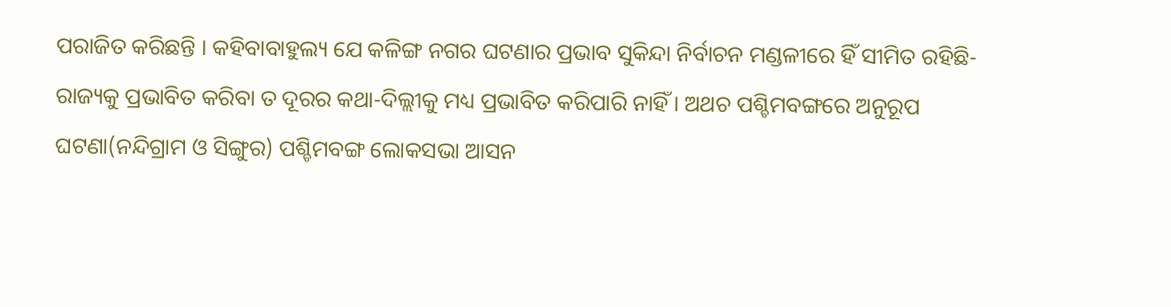ପରାଜିତ କରିଛନ୍ତି । କହିବାବାହୁଲ୍ୟ ଯେ କଳିଙ୍ଗ ନଗର ଘଟଣାର ପ୍ରଭାବ ସୁକିନ୍ଦା ନିର୍ବାଚନ ମଣ୍ଡଳୀରେ ହିଁ ସୀମିତ ରହିଛି-ରାଜ୍ୟକୁ ପ୍ରଭାବିତ କରିବା ତ ଦୂରର କଥା-ଦିଲ୍ଲୀକୁ ମଧ୍ୟ ପ୍ରଭାବିତ କରିପାରି ନାହିଁ । ଅଥଚ ପଶ୍ଚିମବଙ୍ଗରେ ଅନୁରୂପ ଘଟଣା(ନନ୍ଦିଗ୍ରାମ ଓ ସିଙ୍ଗୁର) ପଶ୍ଚିମବଙ୍ଗ ଲୋକସଭା ଆସନ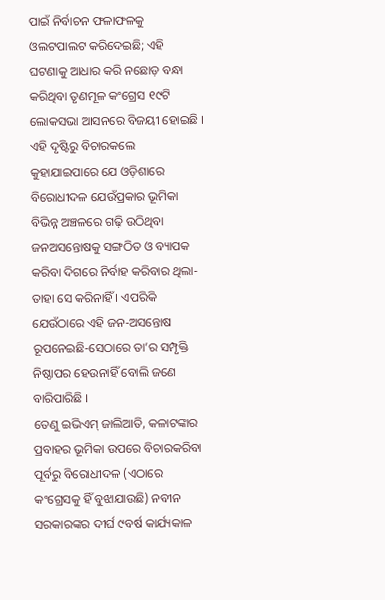ପାଇଁ ନିର୍ବାଚନ ଫଳାଫଳକୁ ଓଲଟପାଲଟ କରିଦେଇଛି; ଏହି ଘଟଣାକୁ ଆଧାର କରି ନଛୋଡ଼ ବନ୍ଧା କରିଥିବା ତୃଣମୂଳ କଂଗ୍ରେସ ୧୯ଟି ଲୋକସଭା ଆସନରେ ବିଜୟୀ ହୋଇଛି । ଏହି ଦୃଷ୍ଟିରୁ ବିଚାରକଲେ କୁହାଯାଇପାରେ ଯେ ଓଡ଼ିଶାରେ ବିରୋଧୀଦଳ ଯେଉଁପ୍ରକାର ଭୂମିକା ବିଭିନ୍ନ ଅଞ୍ଚଳରେ ଗଢ଼ି ଉଠିଥିବା ଜନଅସନ୍ତୋଷକୁ ସଙ୍ଗଠିତ ଓ ବ୍ୟାପକ କରିବା ଦିଗରେ ନିର୍ବାହ କରିବାର ଥିଲା-ତାହା ସେ କରିନାହିଁ । ଏପରିକି ଯେଉଁଠାରେ ଏହି ଜନ-ଅସନ୍ତୋଷ ରୂପନେଇଛି-ସେଠାରେ ତା’ର ସମ୍ପୃକ୍ତି ନିଷ୍ଠାପର ହେଉନାହିଁ ବୋଲି ଜଣେ ବାରିପାରିଛି ।
ତେଣୁ ଇଭିଏମ୍ ଜାଲିଆତି, କଳାଟଙ୍କାର ପ୍ରବାହର ଭୂମିକା ଉପରେ ବିଚାରକରିବା ପୂର୍ବରୁ ବିରୋଧୀଦଳ (ଏଠାରେ କଂଗ୍ରେସକୁ ହିଁ ବୁଝାଯାଉଛି) ନବୀନ ସରକାରଙ୍କର ଦୀର୍ଘ ୯ବର୍ଷ କାର୍ଯ୍ୟକାଳ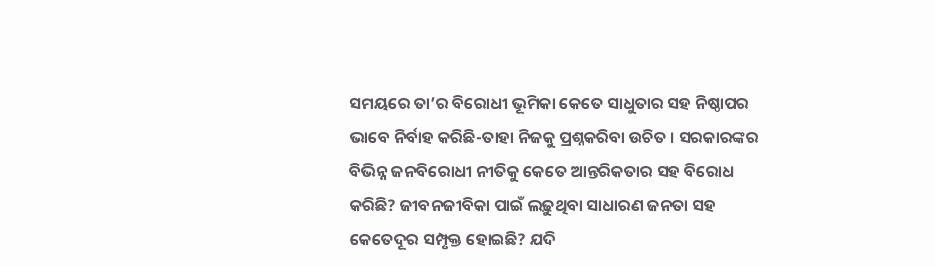ସମୟରେ ତା’ର ବିରୋଧୀ ଭୂମିକା କେତେ ସାଧୁତାର ସହ ନିଷ୍ଠାପର ଭାବେ ନିର୍ବାହ କରିଛି-ତାହା ନିଜକୁ ପ୍ରଶ୍ନକରିବା ଉଚିତ । ସରକାରଙ୍କର ବିଭିନ୍ନ ଜନବିରୋଧୀ ନୀତିକୁ କେତେ ଆନ୍ତରିକତାର ସହ ବିରୋଧ କରିଛି? ଜୀବନଜୀବିକା ପାଇଁ ଲଢ଼ୁଥିବା ସାଧାରଣ ଜନତା ସହ କେତେଦୂର ସମ୍ପୃକ୍ତ ହୋଇଛି? ଯଦି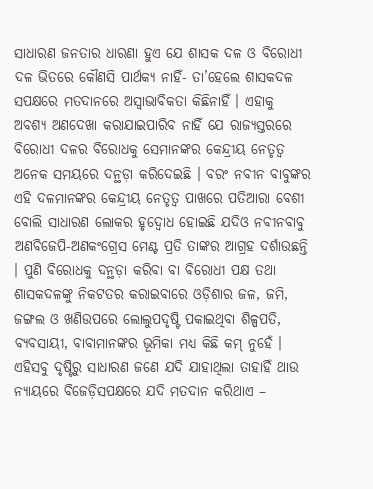ସାଧାରଣ ଜନତାର ଧାରଣା ହୁଏ ଯେ ଶାସକ ଦଳ ଓ ବିରୋଧୀ ଦଳ ଭିତରେ କୌଣସି ପାର୍ଥକ୍ୟ ନାହିଁ- ତା’ହେଲେ ଶାସକଦଳ ସପକ୍ଷରେ ମତଦାନରେ ଅସ୍ୱାଭାବିକତା କିଛିନାହିଁ । ଏହାକୁ ଅବଶ୍ୟ ଅଣଦେଖା କରାଯାଇପାରିବ ନାହିଁ ଯେ ରାଜ୍ୟସ୍ତରରେ ବିରୋଧୀ ଦଳର ବିରୋଧକୁ ସେମାନଙ୍କର କେନ୍ଦ୍ରୀୟ ନେତୃତ୍ୱ ଅନେକ ସମୟରେ ଦନ୍ଥଡ଼ା କରିଦେଇଛି । ବରଂ ନବୀନ ବାବୁଙ୍କର ଏହି ଦଳମାନଙ୍କର କେନ୍ଦ୍ରୀୟ ନେତୃତ୍ୱ ପାଖରେ ପତିଆରା ବେଶୀ ବୋଲି ସାଧାରଣ ଲୋକର ହୃଦ୍ବୋଧ ହୋଇଛି ଯଦିଓ ନବୀନବାବୁ ଅଣବିଜେପି-ଅଣକଂଗ୍ରେସ ମେଣ୍ଟ ପ୍ରତି ତାଙ୍କର ଆଗ୍ରହ ଦର୍ଶାଉଛନ୍ତି । ପୁଣି ବିରୋଧକୁ ଦନ୍ଥଡ଼ା କରିବା ବା ବିରୋଧୀ ପକ୍ଷ ତଥା ଶାସକଦଳଙ୍କୁ ନିକଟତର କରାଇବାରେ ଓଡ଼ିଶାର ଜଳ, ଜମି, ଜଙ୍ଗଲ ଓ ଖଣିଉପରେ ଲୋଲୁପଦୃଷ୍ଟି ପକାଇଥିବା ଶିଳ୍ପପତି, ବ୍ୟବସାୟୀ, ବାବାମାନଙ୍କର ଭୂମିକା ମଧ୍ୟ କିଛି କମ୍ ନୁହେଁ । ଏହିସବୁ ଦୃଷ୍ଟିରୁ ସାଧାରଣ ଜଣେ ଯଦି ଯାହାଥିଲା ତାହାହିଁ ଥାଉ ନ୍ୟାୟରେ ବିଜେଡ଼ିସପକ୍ଷରେ ଯଦି ମତଦାନ କରିଥାଏ –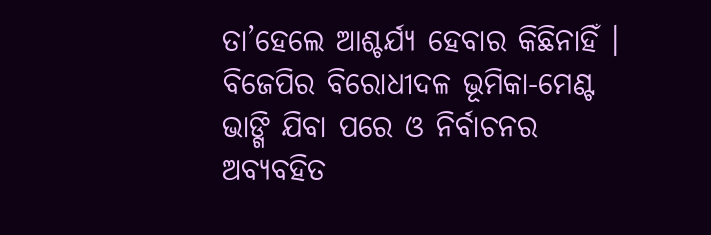ତା’ହେଲେ ଆଶ୍ଚର୍ଯ୍ୟ ହେବାର କିଛିନାହିଁ ।
ବିଜେପିର ବିରୋଧୀଦଳ ଭୂମିକା-ମେଣ୍ଟ ଭାଙ୍ଗି ଯିବା ପରେ ଓ ନିର୍ବାଚନର ଅବ୍ୟବହିତ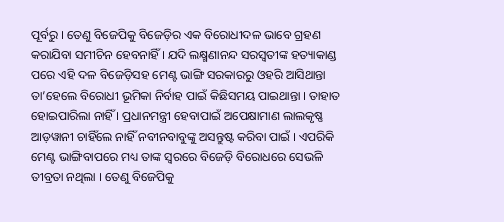ପୂର୍ବରୁ । ତେଣୁ ବିଜେପିକୁ ବିଜେଡ଼ିର ଏକ ବିରୋଧୀଦଳ ଭାବେ ଗ୍ରହଣ କରାଯିବା ସମୀଚିନ ହେବନାହିଁ । ଯଦି ଲକ୍ଷ୍ମଣାନନ୍ଦ ସରସ୍ୱତୀଙ୍କ ହତ୍ୟାକାଣ୍ଡ ପରେ ଏହି ଦଳ ବିଜେଡ଼ିସହ ମେଣ୍ଟ ଭାଙ୍ଗି ସରକାରରୁ ଓହରି ଆସିଥାନ୍ତା ତା’ହେଲେ ବିରୋଧୀ ଭୂମିକା ନିର୍ବାହ ପାଇଁ କିଛିସମୟ ପାଇଥାନ୍ତା । ତାହାତ ହୋଇପାରିଲା ନାହିଁ । ପ୍ରଧାନମନ୍ତ୍ରୀ ହେବାପାଇଁ ଅପେକ୍ଷାମାଣ ଲାଲକୃଷ୍ଣ ଆଡ଼ୱାନୀ ଚାହିଁଲେ ନାହିଁ ନବୀନବାବୁଙ୍କୁ ଅସନ୍ତୁଷ୍ଟ କରିବା ପାଇଁ । ଏପରିକି ମେଣ୍ଟ ଭାଙ୍ଗିବାପରେ ମଧ୍ୟ ତାଙ୍କ ସ୍ୱରରେ ବିଜେଡ଼ି ବିରୋଧରେ ସେଭଳି ତୀବ୍ରତା ନଥିଲା । ତେଣୁ ବିଜେପିକୁ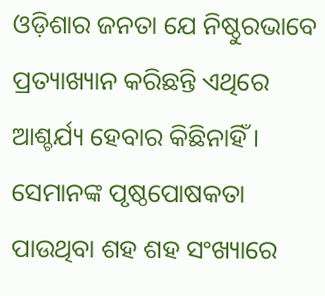ଓଡ଼ିଶାର ଜନତା ଯେ ନିଷ୍ଠୁରଭାବେ ପ୍ରତ୍ୟାଖ୍ୟାନ କରିଛନ୍ତି ଏଥିରେ ଆଶ୍ଚର୍ଯ୍ୟ ହେବାର କିଛିନାହିଁ । ସେମାନଙ୍କ ପୃଷ୍ଠପୋଷକତା ପାଉଥିବା ଶହ ଶହ ସଂଖ୍ୟାରେ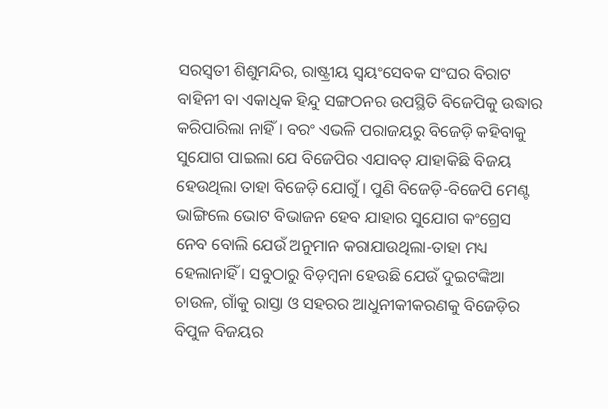ସରସ୍ୱତୀ ଶିଶୁମନ୍ଦିର, ରାଷ୍ଟ୍ରୀୟ ସ୍ୱୟଂସେବକ ସଂଘର ବିରାଟ ବାହିନୀ ବା ଏକାଧିକ ହିନ୍ଦୁ ସଙ୍ଗଠନର ଉପସ୍ଥିତି ବିଜେପିକୁ ଉଦ୍ଧାର କରିପାରିଲା ନାହିଁ । ବରଂ ଏଭଳି ପରାଜୟରୁ ବିଜେଡ଼ି କହିବାକୁ ସୁଯୋଗ ପାଇଲା ଯେ ବିଜେପିର ଏଯାବତ୍ ଯାହାକିଛି ବିଜୟ ହେଉଥିଲା ତାହା ବିଜେଡ଼ି ଯୋଗୁଁ । ପୁଣି ବିଜେଡ଼ି-ବିଜେପି ମେଣ୍ଟ ଭାଙ୍ଗିଲେ ଭୋଟ ବିଭାଜନ ହେବ ଯାହାର ସୁଯୋଗ କଂଗ୍ରେସ ନେବ ବୋଲି ଯେଉଁ ଅନୁମାନ କରାଯାଉଥିଲା-ତାହା ମଧ୍ୟ ହେଲାନାହିଁ । ସବୁଠାରୁ ବିଡ଼ମ୍ବନା ହେଉଛି ଯେଉଁ ଦୁଇଟଙ୍କିଆ ଚାଉଳ, ଗାଁକୁ ରାସ୍ତା ଓ ସହରର ଆଧୁନୀକୀକରଣକୁ ବିଜେଡ଼ିର ବିପୁଳ ବିଜୟର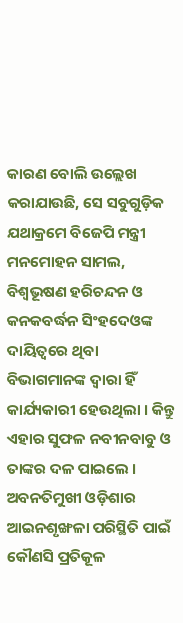କାରଣ ବୋଲି ଉଲ୍ଲେଖ କରାଯାଉଛି, ସେ ସବୁଗୁଡ଼ିକ ଯଥାକ୍ରମେ ବିଜେପି ମନ୍ତ୍ରୀ ମନମୋହନ ସାମଲ, ବିଶ୍ୱଭୂଷଣ ହରିଚନ୍ଦନ ଓ କନକବର୍ଦ୍ଧନ ସିଂହଦେଓଙ୍କ ଦାୟିତ୍ୱରେ ଥିବା ବିଭାଗମାନଙ୍କ ଦ୍ୱାରା ହିଁ କାର୍ଯ୍ୟକାରୀ ହେଉଥିଲା । କିନ୍ତୁ ଏହାର ସୁଫଳ ନବୀନବାବୁ ଓ ତାଙ୍କର ଦଳ ପାଇଲେ । ଅବନତିମୁଖୀ ଓଡ଼ିଶାର ଆଇନଶୃଙ୍ଖଳା ପରିସ୍ଥିତି ପାଇଁ କୌଣସି ପ୍ରତିକୂଳ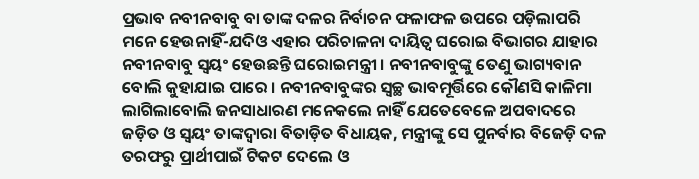ପ୍ରଭାବ ନବୀନବାବୁ ବା ତାଙ୍କ ଦଳର ନିର୍ବାଚନ ଫଳାଫଳ ଉପରେ ପଡ଼ିଲାପରି ମନେ ହେଉନାହିଁ-ଯଦିଓ ଏହାର ପରିଚାଳନା ଦାୟିତ୍ୱ ଘରୋଇ ବିଭାଗର ଯାହାର ନବୀନବାବୁ ସ୍ୱୟଂ ହେଉଛନ୍ତି ଘରୋଇମନ୍ତ୍ରୀ । ନବୀନବାବୁଙ୍କୁ ତେଣୁ ଭାଗ୍ୟବାନ ବୋଲି କୁହାଯାଇ ପାରେ । ନବୀନବାବୁଙ୍କର ସ୍ୱଚ୍ଛ ଭାବମୂର୍ତ୍ତିରେ କୌଣସି କାଳିମା ଲାଗିଲାବୋଲି ଜନସାଧାରଣ ମନେକଲେ ନାହିଁ ଯେତେବେଳେ ଅପବାଦରେ ଜଡ଼ିତ ଓ ସ୍ୱୟଂ ତାଙ୍କଦ୍ୱାରା ବିତାଡ଼ିତ ବିଧାୟକ, ମନ୍ତ୍ରୀଙ୍କୁ ସେ ପୁନର୍ବାର ବିଜେଡ଼ି ଦଳ ତରଫରୁ ପ୍ରାର୍ଥୀପାଇଁ ଟିକଟ ଦେଲେ ଓ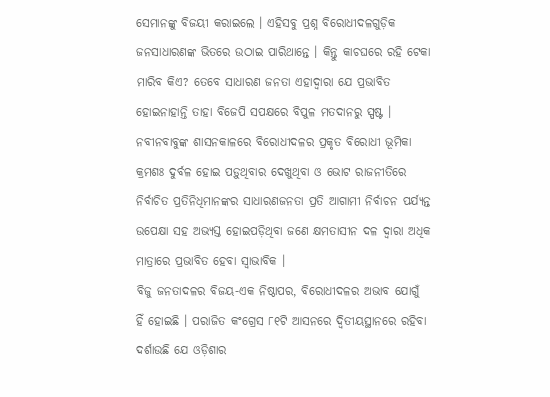ସେମାନଙ୍କୁ ବିଜୟୀ କରାଇଲେ । ଏହିସବୁ ପ୍ରଶ୍ନ ବିରୋଧୀଦଳଗୁଡ଼ିକ ଜନସାଧାରଣଙ୍କ ଭିତରେ ଉଠାଇ ପାରିଥାନ୍ତେ । କିନ୍ତୁ କାଚଘରେ ରହି ଟେକା ମାରିବ କିଏ? ତେବେ ସାଧାରଣ ଜନତା ଏହାଦ୍ୱାରା ଯେ ପ୍ରଭାବିତ ହୋଇନାହାନ୍ତି ତାହା ବିଜେପି ସପକ୍ଷରେ ବିପୁଳ ମତଦାନରୁ ସ୍ପଷ୍ଟ ।
ନବୀନବାବୁଙ୍କ ଶାସନକାଳରେ ବିରୋଧୀଦଳର ପ୍ରକୃତ ବିରୋଧୀ ଭୂମିକା କ୍ରମଶଃ ଦୁର୍ବଳ ହୋଇ ପଡ଼ୁଥିବାର ଦେଖୁଥିବା ଓ ଭୋଟ ରାଜନୀତିରେ ନିର୍ବାଚିତ ପ୍ରତିନିଧିମାନଙ୍କର ସାଧାରଣଜନତା ପ୍ରତି ଆଗାମୀ ନିର୍ବାଚନ ପର୍ଯ୍ୟନ୍ତ ଉପେକ୍ଷା ସହ ଅଭ୍ୟସ୍ତ ହୋଇପଡ଼ିଥିବା ଜଣେ କ୍ଷମତାସୀନ ଦଳ ଦ୍ୱାରା ଅଧିକ ମାତ୍ରାରେ ପ୍ରଭାବିତ ହେବା ସ୍ୱାଭାବିକ ।
ବିଜୁ ଜନତାଦଳର ବିଜୟ-ଏକ ନିଷ୍ଠାପର, ବିରୋଧୀଦଳର ଅଭାବ ଯୋଗୁଁ ହିଁ ହୋଇଛି । ପରାଜିତ କଂଗ୍ରେସ ୮୧ଟି ଆସନରେ ଦ୍ୱିତୀୟସ୍ଥାନରେ ରହିବା ଦର୍ଶାଉଛି ଯେ ଓଡ଼ିଶାର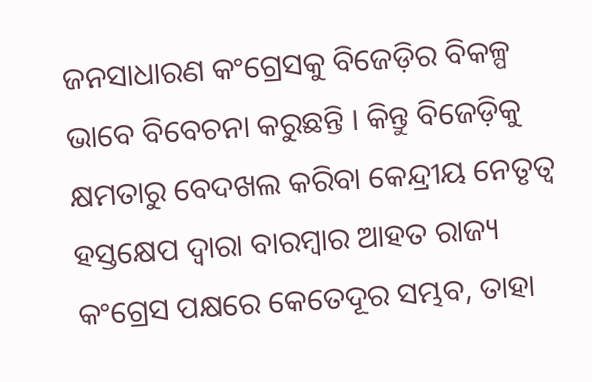ଜନସାଧାରଣ କଂଗ୍ରେସକୁ ବିଜେଡ଼ିର ବିକଳ୍ପ ଭାବେ ବିବେଚନା କରୁଛନ୍ତି । କିନ୍ତୁ ବିଜେଡ଼ିକୁ କ୍ଷମତାରୁ ବେଦଖଲ କରିବା କେନ୍ଦ୍ରୀୟ ନେତୃତ୍ୱ ହସ୍ତକ୍ଷେପ ଦ୍ୱାରା ବାରମ୍ବାର ଆହତ ରାଜ୍ୟ କଂଗ୍ରେସ ପକ୍ଷରେ କେତେଦୂର ସମ୍ଭବ, ତାହା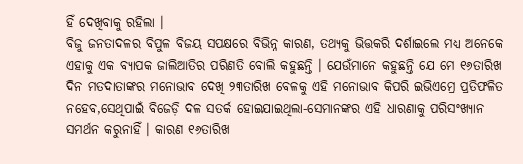ହିଁ ଦେଖିବାକୁ ରହିଲା ।
ବିଜୁ ଜନତାଦଳର ବିପୁଳ ବିଜୟ ସପକ୍ଷରେ ବିଭିନ୍ନ କାରଣ, ତଥ୍ୟକୁ ଭିତ୍ତକରି ଦର୍ଶାଇଲେ ମଧ୍ୟ ଅନେକେ ଏହାକୁ ଏକ ବ୍ୟାପକ ଜାଲିଆତିର ପରିଣତି ବୋଲି କହୁଛନ୍ତି । ଯେଉଁମାନେ କହୁଛନ୍ତି ଯେ ମେ ୧୬ତାରିଖ ଦିନ ମତଦାତାଙ୍କର ମନୋଭାବ ଦେଖି ୨୩ତାରିଖ ବେଳକୁ ଏହି ମନୋଭାବ କିପରି ଇଭିଏମ୍ରେ ପ୍ରତିଫଳିତ ନହେବ,ସେଥିପାଇଁ ବିଜେଡ଼ି ଦଳ ସତର୍କ ହୋଇଯାଇଥିଲା-ସେମାନଙ୍କର ଏହି ଧାରଣାକୁ ପରିସଂଖ୍ୟାନ ସମର୍ଥନ କରୁନାହିଁ । କାରଣ ୧୬ତାରିଖ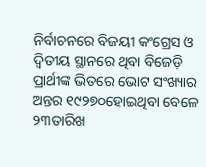ନିର୍ବାଚନରେ ବିଜୟୀ କଂଗ୍ରେସ ଓ ଦ୍ୱିତୀୟ ସ୍ଥାନରେ ଥିବା ବିଜେଡ଼ି ପ୍ରାର୍ଥୀଙ୍କ ଭିତରେ ଭୋଟ ସଂଖ୍ୟାର ଅନ୍ତର ୧୯୨୭୦ହୋଇଥିବା ବେଳେ ୨୩ତାରିଖ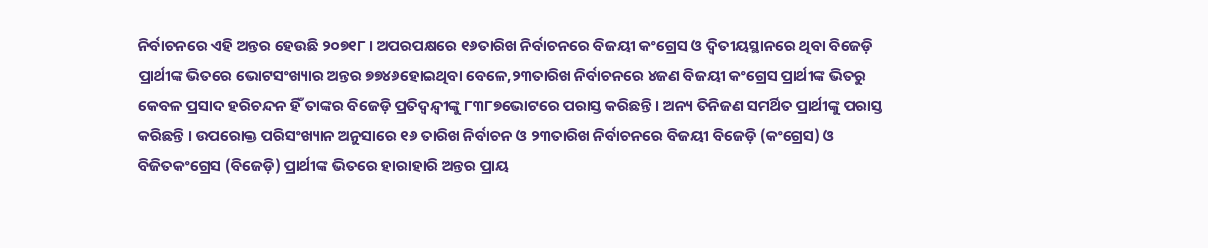ନିର୍ବାଚନରେ ଏହି ଅନ୍ତର ହେଉଛି ୨୦୭୧୮ । ଅପରପକ୍ଷରେ ୧୬ତାରିଖ ନିର୍ବାଚନରେ ବିଜୟୀ କଂଗ୍ରେସ ଓ ଦ୍ୱିତୀୟସ୍ଥାନରେ ଥିବା ବିଜେଡ଼ି ପ୍ରାର୍ଥୀଙ୍କ ଭିତରେ ଭୋଟସଂଖ୍ୟାର ଅନ୍ତର ୭୭୪୬ହୋଇଥିବା ବେଳେ,୨୩ତାରିଖ ନିର୍ବାଚନରେ ୪ଜଣ ବିଜୟୀ କଂଗ୍ରେସ ପ୍ରାର୍ଥୀଙ୍କ ଭିତରୁ କେବଳ ପ୍ରସାଦ ହରିଚନ୍ଦନ ହିଁ ତାଙ୍କର ବିଜେଡ଼ି ପ୍ରତିଦ୍ୱନ୍ଦ୍ୱୀଙ୍କୁ ୮୩୮୭ଭୋଟରେ ପରାସ୍ତ କରିଛନ୍ତି । ଅନ୍ୟ ତିନିଜଣ ସମର୍ଥିତ ପ୍ରାର୍ଥୀଙ୍କୁ ପରାସ୍ତ କରିଛନ୍ତି । ଉପରୋକ୍ତ ପରିସଂଖ୍ୟାନ ଅନୁସାରେ ୧୬ ତାରିଖ ନିର୍ବାଚନ ଓ ୨୩ତାରିଖ ନିର୍ବାଚନରେ ବିଜୟୀ ବିଜେଡ଼ି (କଂଗ୍ରେସ) ଓ ବିଜିତକଂଗ୍ରେସ (ବିଜେଡ଼ି) ପ୍ରାର୍ଥୀଙ୍କ ଭିତରେ ହାରାହାରି ଅନ୍ତର ପ୍ରାୟ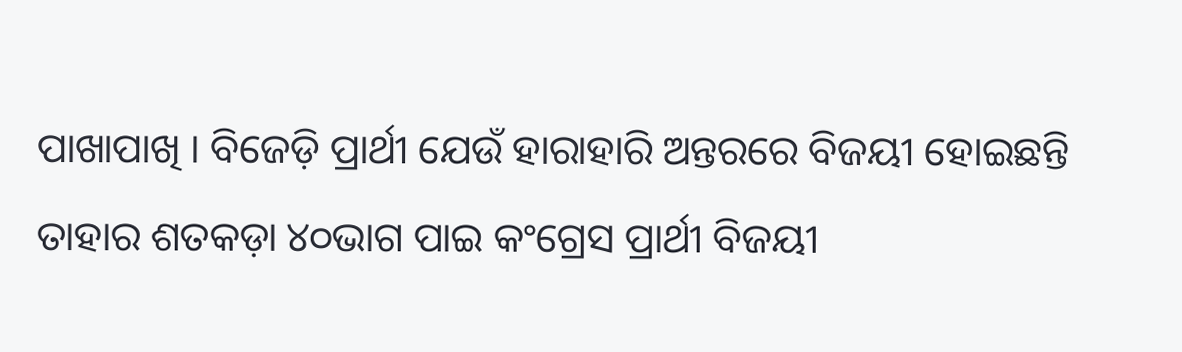ପାଖାପାଖି । ବିଜେଡ଼ି ପ୍ରାର୍ଥୀ ଯେଉଁ ହାରାହାରି ଅନ୍ତରରେ ବିଜୟୀ ହୋଇଛନ୍ତି ତାହାର ଶତକଡ଼ା ୪୦ଭାଗ ପାଇ କଂଗ୍ରେସ ପ୍ରାର୍ଥୀ ବିଜୟୀ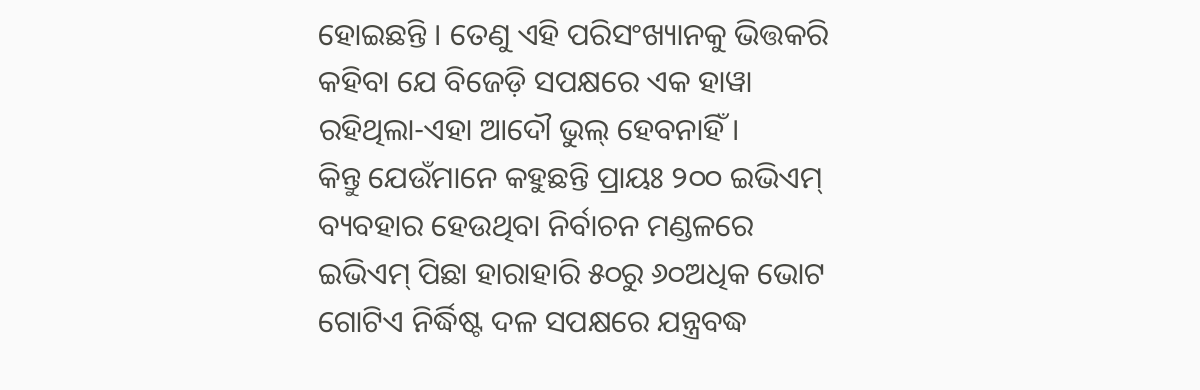ହୋଇଛନ୍ତି । ତେଣୁ ଏହି ପରିସଂଖ୍ୟାନକୁ ଭିତ୍ତକରି କହିବା ଯେ ବିଜେଡ଼ି ସପକ୍ଷରେ ଏକ ହାୱା ରହିଥିଲା-ଏହା ଆଦୌ ଭୁଲ୍ ହେବନାହିଁ ।
କିନ୍ତୁ ଯେଉଁମାନେ କହୁଛନ୍ତି ପ୍ରାୟଃ ୨୦୦ ଇଭିଏମ୍ ବ୍ୟବହାର ହେଉଥିବା ନିର୍ବାଚନ ମଣ୍ଡଳରେ ଇଭିଏମ୍ ପିଛା ହାରାହାରି ୫୦ରୁ ୬୦ଅଧିକ ଭୋଟ ଗୋଟିଏ ନିର୍ଦ୍ଧିଷ୍ଟ ଦଳ ସପକ୍ଷରେ ଯନ୍ତ୍ରବଦ୍ଧ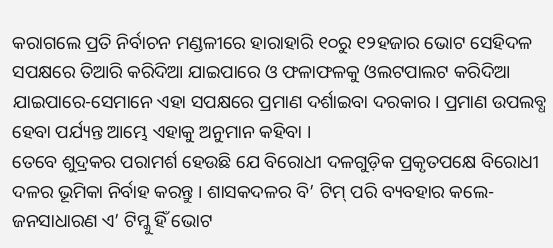କରାଗଲେ ପ୍ରତି ନିର୍ବାଚନ ମଣ୍ଡଳୀରେ ହାରାହାରି ୧୦ରୁ ୧୨ହଜାର ଭୋଟ ସେହିଦଳ ସପକ୍ଷରେ ତିଆରି କରିଦିଆ ଯାଇପାରେ ଓ ଫଳାଫଳକୁ ଓଲଟପାଲଟ କରିଦିଆ ଯାଇପାରେ-ସେମାନେ ଏହା ସପକ୍ଷରେ ପ୍ରମାଣ ଦର୍ଶାଇବା ଦରକାର । ପ୍ରମାଣ ଉପଲବ୍ଧ ହେବା ପର୍ଯ୍ୟନ୍ତ ଆମ୍ଭେ ଏହାକୁ ଅନୁମାନ କହିବା ।
ତେବେ ଶୁଦ୍ରକର ପରାମର୍ଶ ହେଉଛି ଯେ ବିରୋଧୀ ଦଳଗୁଡ଼ିକ ପ୍ରକୃତପକ୍ଷେ ବିରୋଧୀ ଦଳର ଭୂମିକା ନିର୍ବାହ କରନ୍ତୁ । ଶାସକଦଳର ବି’ ଟିମ୍ ପରି ବ୍ୟବହାର କଲେ-ଜନସାଧାରଣ ଏ’ ଟିମ୍କୁ ହିଁ ଭୋଟ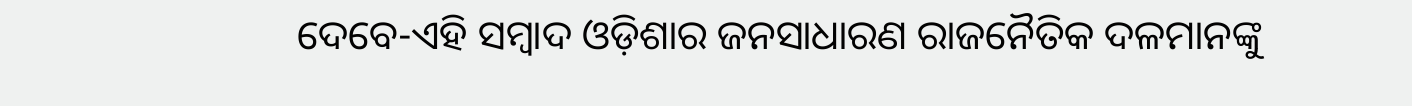ଦେବେ-ଏହି ସମ୍ବାଦ ଓଡ଼ିଶାର ଜନସାଧାରଣ ରାଜନୈତିକ ଦଳମାନଙ୍କୁ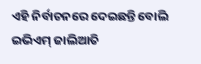ଏହି ନିର୍ବାଚନରେ ଦେଇଛନ୍ତି ବୋଲି ଇଭିଏମ୍ ଜାଲିଆତି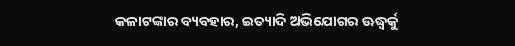କଳାଟଙ୍କାର ବ୍ୟବହାର, ଇତ୍ୟାଦି ଅଭିଯୋଗର ଊଦ୍ଧ୍ୱର୍କୁ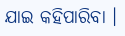ଯାଇ କହିପାରିବା ।